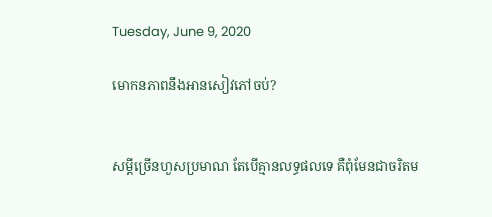Tuesday, June 9, 2020

មោកនភាពនឹងអានសៀវភៅចប់?


សម្តីច្រើនហួសប្រមាណ តែបើគ្មានលទ្ធផលទេ គឺពុំមែនជាចរិតម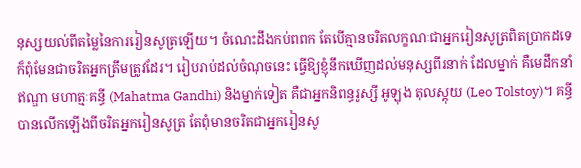នុស្សយល់ពីតម្លៃនៃការរៀនសូត្រឡើយ។ ចំណេះដឹងកប់ពពក តែបើគ្មានចរិតលក្ខណៈជាអ្នករៀនសូត្រពិតប្រាកដទេ ក៏ពុំមែនជាចរិតអ្នកត្រឹមត្រូវដែរ។ រៀបរាប់ដល់ចំណុចនេះ ធ្វើឱ្យខ្ញុំនឹកឃើញដល់មនុស្សពីរនាក់ ដែលម្នាក់ គឺមេដឹកនាំឥណ្ឌា មហាត្មៈគន្ធី (Mahatma Gandhi) និងម្នាក់ទៀត គឺជាអ្នកនិពន្ធរូស្សី អូឡុង តុលស្តុយ (Leo Tolstoy)។ គន្ធី បានលើកឡើងពីចរិតអ្នករៀនសូត្រ តែពុំមានចរិតជាអ្នករៀនសូ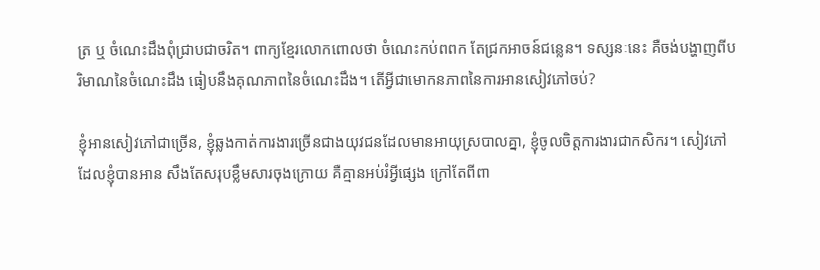ត្រ ឬ ចំណេះដឹងពុំជ្រាបជាចរិត។ ពាក្យខ្មែរលោកពោលថា ចំណេះកប់ពពក តែជ្រកអាចន៍ជន្លេន។ ទស្សនៈនេះ គឺចង់បង្ហាញពីបរិមាណនៃចំណេះដឹង ធៀបនឹងគុណភាពនៃចំណេះដឹង។ តើអ្វីជាមោកនភាពនៃការអានសៀវភៅចប់?

ខ្ញុំអានសៀវភៅជាច្រើន, ខ្ញុំឆ្លងកាត់ការងារច្រើនជាងយុវជនដែលមានអាយុស្របាលគ្នា, ខ្ញុំចូលចិត្តការងារជាកសិករ។ សៀវភៅដែលខ្ញុំបានអាន សឹងតែសរុបខ្លឹមសារចុងក្រោយ គឺគ្មានអប់រំអ្វីផ្សេង ក្រៅតែពីពា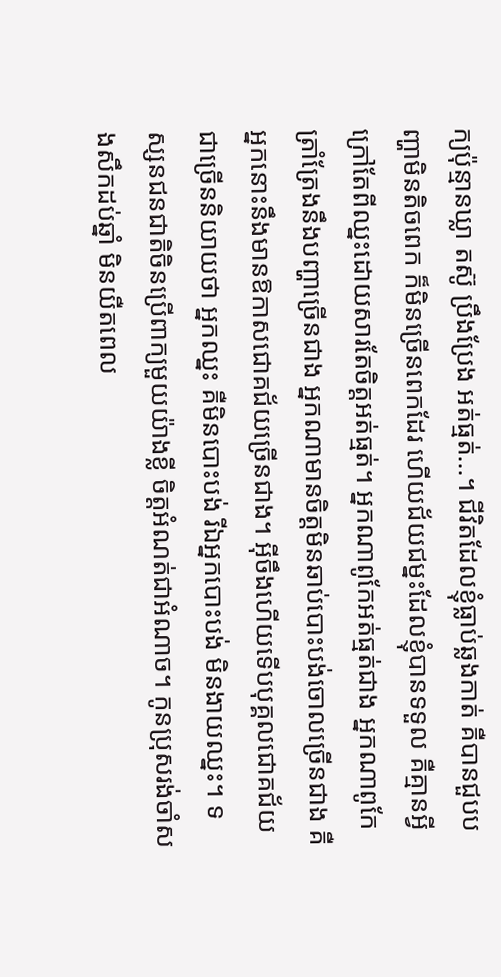ក្យប៉ុន្មានឃ្លា តស៊ូ ប្រឹងប្រែង អត់ធ្មត់...។ ជីវិតដែលខ្ញុំធ្លាប់ឆ្លងកាត់ គឺបានជួបបញ្ហាមិនតិចពេក ក៏មិនច្រើនពេកដែរ ហើយជ័យជម្នះដែលខ្ញុំបានទទួល គឺគ្មានអ្វីក្រៅតែពីឈ្នះដោយសារតែចិត្តអត់ធ្មត់។ អ្នកណាពូកែអត់ធ្មត់ជាង អ្នកណាពូកែត្រាំត្រែងនឹងបញ្ហាច្រើនជាង អ្នកណាមានចិត្តមិនឆាប់បោះបង់ចោលច្រើនជាង គឺអ្នកនោះនឹងមានឱកាសជោគជ័យច្រើនជាង។ អ៊ីចឹងហើយទើបបុគ្គលជោគជ័យជាច្រើននិយាយថា អ្នកឈ្នះ គឺមិនបោះបង់ រីឯអ្នកបោះបង់ មិនងាយឈ្នះ។ ទស្សនជនជាតិចិនប្រើពាក្យមួយយ៉ាងខ្លី ចិត្តអំណត់ជាអំណាច។ កូនប្រុសរង់ចាំសងសឹកដប់ឆ្នាំ មិនយឺតពេល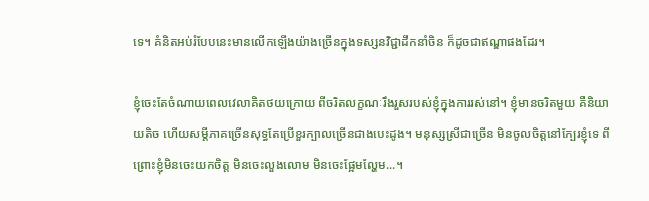ទេ។ គំនិតអប់រំបែបនេះមានលើកឡើងយ៉ាងច្រើនក្នុងទស្សនវិជ្ជាដឹកនាំចិន ក៏ដូចជាឥណ្ឌាផងដែរ។

ខ្ញុំចេះតែចំណាយពេលវេលាគិតថយក្រោយ ពីចរិតលក្ខណៈរឹងរួសរបស់ខ្ញុំក្នុងការរស់នៅ។ ខ្ញុំមានចរិតមួយ គឺនិយាយតិច ហើយសម្តីភាគច្រើនសុទ្ធតែប្រើខួរក្បាលច្រើនជាងបេះដូង។ មនុស្សស្រីជាច្រើន មិនចូលចិត្តនៅក្បែរខ្ញុំទេ ពីព្រោះខ្ញុំមិនចេះយកចិត្ត មិនចេះលួងលោម មិនចេះផ្អែមល្ហែម...។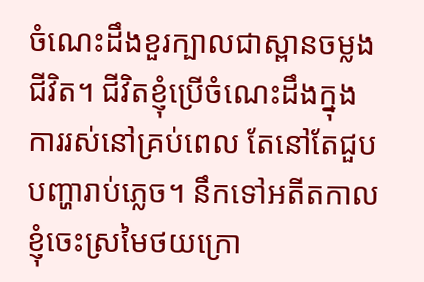ចំណេះដឹងខួរក្បាលជាស្ពានចម្លងជីវិត។ ជីវិតខ្ញុំប្រើចំណេះដឹងក្នុងការរស់នៅគ្រប់ពេល តែនៅតែជួបបញ្ហារាប់ភ្លេច។ នឹកទៅអតីតកាល ខ្ញុំចេះស្រមៃថយក្រោ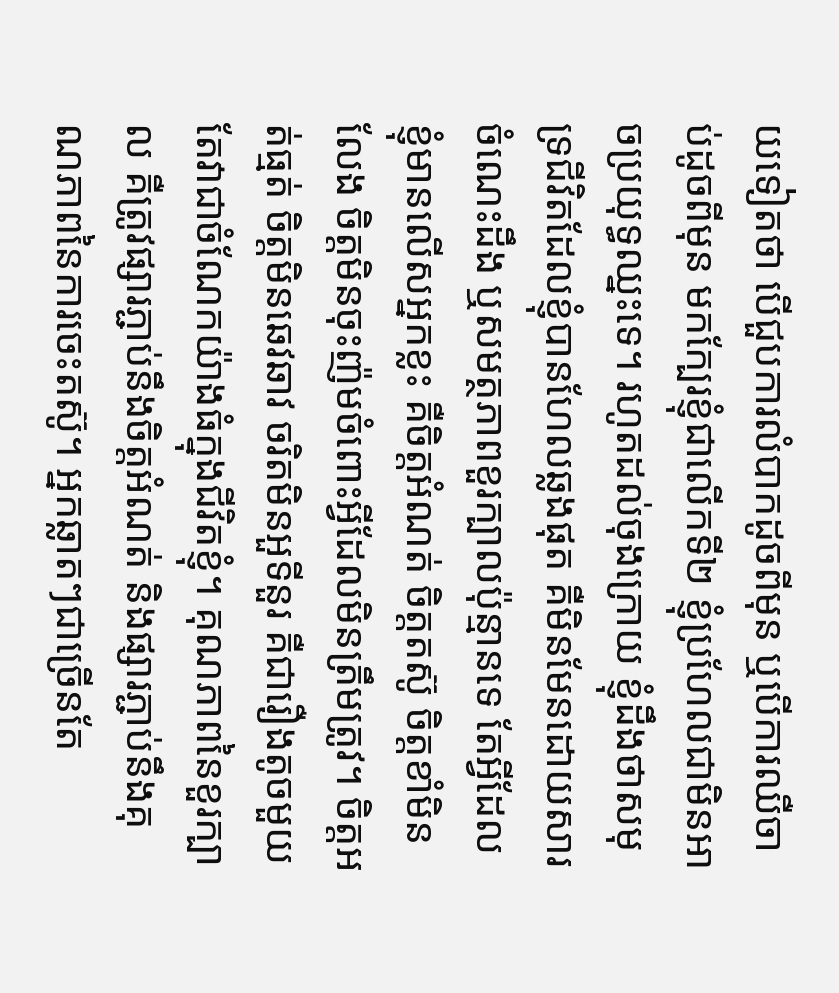យទៀតថា បើជួបការលំបាកដូចពីមុន ឬបើការឈឺចាប់ដូចពីមុន មកក្បែរខ្ញុំជាលើកទី២ ខ្ញុំប្រហែលជាមិនអាចប្រយុទ្ធឈ្នះទេ។ រហូតដល់ចុងក្រោយ ខ្ញុំដឹងថាសមុទ្រជីវិតដែលខ្ញុំបានហែលឆ្លងផុត គឺមិនមែនដោយសារចំណេះដឹង ឬសមត្ថភាពខួរក្បាលប៉ុន្មានទេ តែអ្វីដែលខ្ញុំមានលើសអ្នកខ្លះ គឺចិត្តអំណត់ ចិត្តតស៊ូ ចិត្តខាំមិនលែង ចិត្តមិនចុះញ៉មចំពោះអ្វីដែលមិនត្រឹមត្រូវ។ ចិត្តអត់ធ្មត់ ចិត្តមិនឆេវឆាវ ចរិតមិនអួទីនួរ គឺជារឿងតូចមួយ តែវាជាចំណែកយ៉ាងធំក្នុងជីវិតខ្ញុំ។ គុណភាពនៃខួរក្បាល គឺត្រូវផ្សារភ្ជាប់នឹងចិត្តអំណត់ និងផ្សារភ្ជាប់នឹងគុណភាពនៃការចេះតស៊ូ។ អ្នកឆ្លាតៗជាច្រើនតែ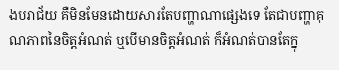ងបរាជ័យ គឺមិនមែនដោយសារតែបញ្ហាណាផ្សេងទេ តែជាបញ្ហាគុណភាពនៃចិត្តអំណត់ ឬបើមានចិត្តអំណត់ ក៏អំណត់បានតែក្នុ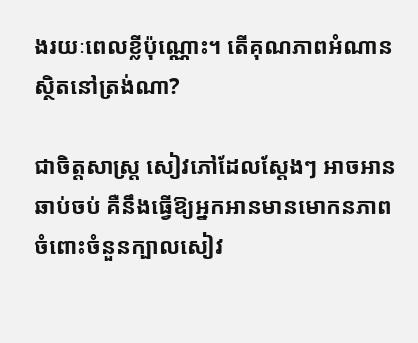ងរយៈពេលខ្លីប៉ុណ្ណោះ។ តើគុណភាពអំណានស្ថិតនៅត្រង់ណា?

ជាចិត្តសាស្រ្ត សៀវភៅដែលស្តែងៗ អាចអានឆាប់ចប់ គឺនឹងធ្វើឱ្យអ្នកអានមានមោកនភាពចំពោះចំនួនក្បាលសៀវ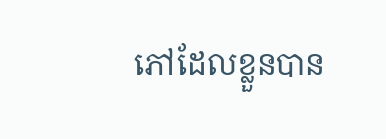ភៅដែលខ្លួនបាន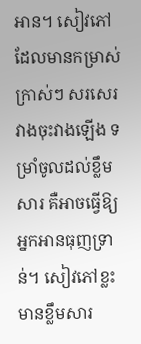អាន។ សៀវភៅដែលមានកម្រាស់ក្រាស់ៗ សរសេរវាងចុះវាងឡើង ទម្រាំចូលដល់ខ្លឹមសារ គឺអាចធ្វើឱ្យអ្នកអានធុញទ្រាន់។ សៀវភៅខ្លះ មានខ្លឹមសារ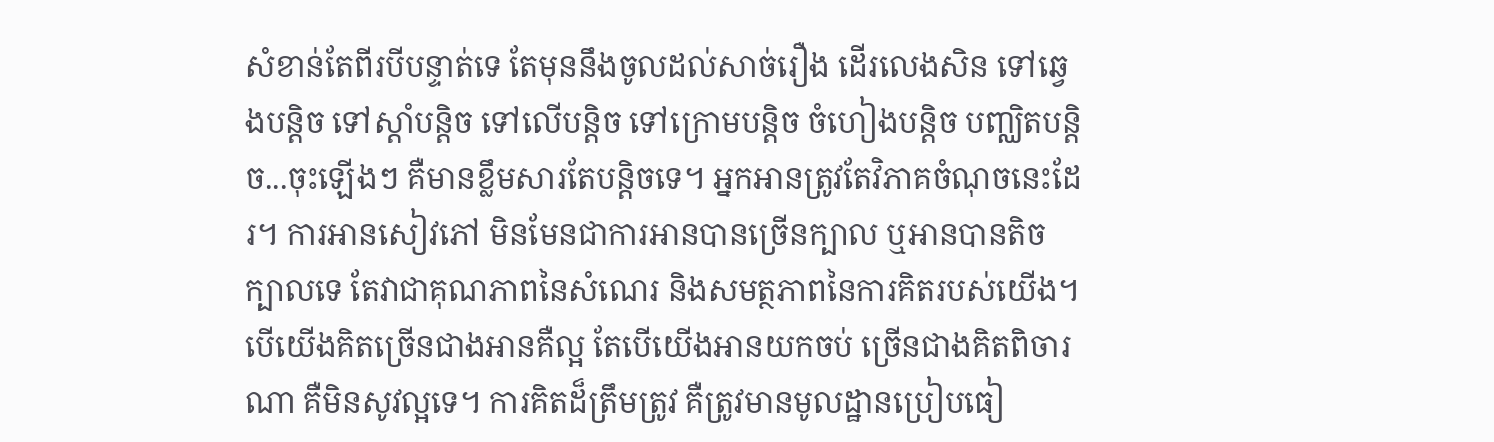សំខាន់តែពីរបីបន្ទាត់ទេ តែមុននឹងចូលដល់សាច់រឿង ដើរលេងសិន ទៅឆ្វេងបន្តិច ទៅស្តាំបន្តិច ទៅលើបន្តិច ទៅក្រោមបន្តិច ចំហៀងបន្តិច បញ្ឈិតបន្តិច...ចុះឡើងៗ គឺមានខ្លឹមសារតែបន្តិចទេ។ អ្នកអានត្រូវតែវិភាគចំណុចនេះដែរ។ ការអានសៀវភៅ មិនមែនជាការអានបានច្រើនក្បាល ឬអានបានតិចក្បាលទេ តែវាជាគុណភាពនៃសំណេរ និងសមត្ថភាពនៃការគិតរបស់យើង។ បើយើងគិតច្រើនជាងអានគឺល្អ តែបើយើងអានយកចប់ ច្រើនជាងគិតពិចារណា គឺមិនសូវល្អទេ។ ការគិតដ៏ត្រឹមត្រូវ គឺត្រូវមានមូលដ្ឋានប្រៀបធៀ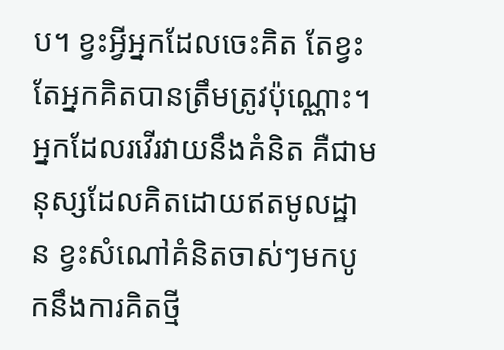ប។ ខ្វះអ្វីអ្នកដែលចេះគិត តែខ្វះតែអ្នកគិតបានត្រឹមត្រូវប៉ុណ្ណោះ។ អ្នកដែលរវើរវាយនឹងគំនិត គឺជាមនុស្សដែលគិតដោយឥតមូលដ្ឋាន ខ្វះសំណៅគំនិតចាស់ៗមកបូកនឹងការគិតថ្មី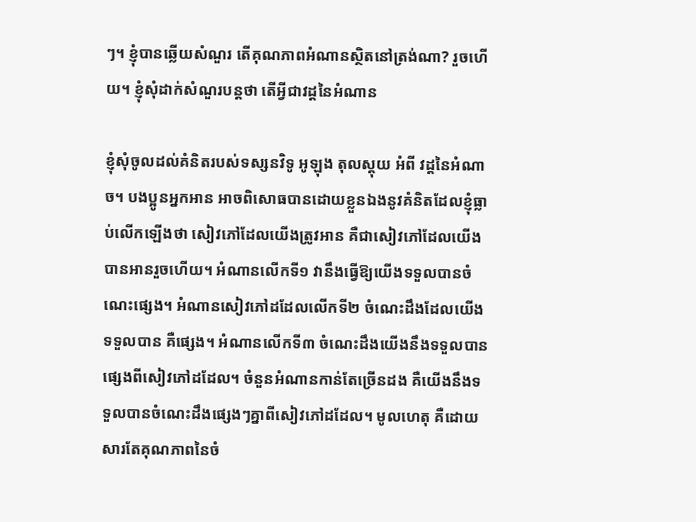ៗ។ ខ្ញុំបានឆ្លើយសំណួរ តើគុណភាពអំណានស្ថិតនៅត្រង់ណា? រួចហើយ។ ខ្ញុំសុំដាក់សំណួរបន្តថា តើអ្វីជាវដ្តនៃអំណាន

ខ្ញុំសុំចូលដល់គំនិតរបស់ទស្សនវិទូ អូឡុង តុលស្តុយ អំពី វដ្តនៃអំណាច។ បងប្អូនអ្នកអាន អាចពិសោធបានដោយខ្លួនឯងនូវគំនិតដែលខ្ញុំធ្លាប់លើកឡើងថា សៀវភៅដែលយើងត្រូវអាន គឺជាសៀវភៅដែលយើងបានអានរួចហើយ។ អំណានលើកទី១ វានឹងធ្វើឱ្យយើងទទួលបានចំណេះផ្សេង។ អំណានសៀវភៅដដែលលើកទី២ ចំណេះដឹងដែលយើងទទួលបាន គឺផ្សេង។ អំណានលើកទី៣ ចំណេះដឹងយើងនឹងទទួលបានផ្សេងពីសៀវភៅដដែល។ ចំនួនអំណានកាន់តែច្រើនដង គឺយើងនឹងទទួលបានចំណេះដឹងផ្សេងៗគ្នាពីសៀវភៅដដែល។ មូលហេតុ គឺដោយសារតែគុណភាពនៃចំ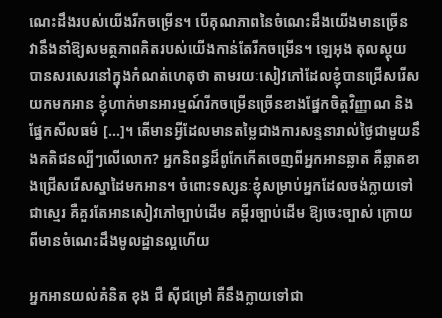ណេះដឹងរបស់យើងរីកចម្រើន។ បើគុណភាពនៃចំណេះដឹងយើងមានច្រើន វានឹងនាំឱ្យសមត្ថភាពគិតរបស់យើងកាន់តែរីកចម្រើន។ ឡេអុង តុលស្តុយ បានសរសេរនៅក្នុងកំណត់ហេតុថា តាមរយៈសៀវភៅដែលខ្ញុំបានជ្រើសរើសយកមកអាន ខ្ញុំហាក់មានអារម្មណ៍រីកចម្រើនច្រើនខាងផ្នែកចិត្តវិញ្ញាណ និងផ្នែកសីលធម៌ [...]។ តើមានអ្វីដែលមានតម្លៃជាងការសន្ទនារាល់ថ្ងៃជាមួយនឹងគតិជនល្បីៗលើលោក? អ្នកនិពន្ធដ៏ពូកែកើតចេញពីអ្នកអានឆ្លាត គឺឆ្លាតខាងជ្រើសរើសស្នាដៃមកអាន។ ចំពោះទស្សនៈខ្ញុំសម្រាប់អ្នកដែលចង់ក្លាយទៅជាស្មេរ គឺគួរតែអានសៀវភៅច្បាប់ដើម គម្ពីរច្បាប់ដើម ឱ្យចេះច្បាស់ ក្រោយពីមានចំណេះដឹងមូលដ្ឋានល្អហើយ

អ្នកអានយល់គំនិត ខុង ជឺ ស៊ីជម្រៅ គឺនឹងក្លាយទៅជា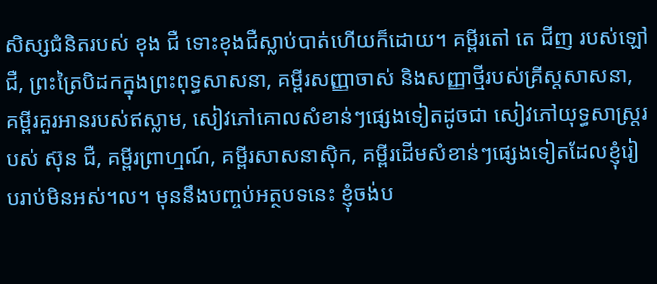សិស្សជំនិតរបស់ ខុង ជឺ ទោះខុងជឺស្លាប់បាត់ហើយក៏ដោយ។ គម្ពីរតៅ តេ ជីញ របស់ឡៅ ជឺ, ព្រះត្រៃបិដកក្នុងព្រះពុទ្ធសាសនា, គម្ពីរសញ្ញាចាស់ និងសញ្ញាថ្មីរបស់គ្រីស្តសាសនា, គម្ពីរគួរអានរបស់ឥស្លាម, សៀវភៅគោលសំខាន់ៗផ្សេងទៀតដូចជា សៀវភៅយុទ្ធសាស្រ្តរបស់ ស៊ុន ជឺ, គម្ពីរព្រាហ្មណ៍, គម្ពីរសាសនាស៊ិក, គម្ពីរដើមសំខាន់ៗផ្សេងទៀតដែលខ្ញុំរៀបរាប់មិនអស់។ល។ មុននឹងបញ្ចប់អត្ថបទនេះ ខ្ញុំចង់ប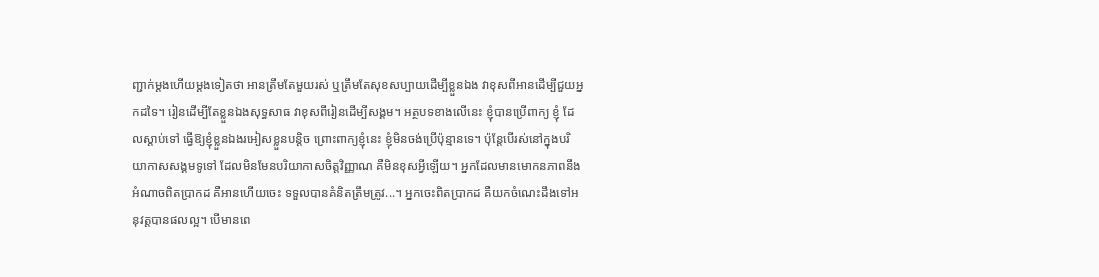ញ្ជាក់ម្តងហើយម្តងទៀតថា អានត្រឹមតែមួយរស់ ឬត្រឹមតែសុខសប្បាយដើម្បីខ្លួនឯង វាខុសពីអានដើម្បីជួយអ្នកដទៃ។ រៀនដើម្បីតែខ្លួនឯងសុទ្ធសាធ វាខុសពីរៀនដើម្បីសង្គម។ អត្ថបទខាងលើនេះ ខ្ញុំបានប្រើពាក្យ ខ្ញុំ ដែលស្តាប់ទៅ ធ្វើឱ្យខ្ញុំខ្លួនឯងរអៀសខ្លួនបន្តិច ព្រោះពាក្យខ្ញុំនេះ ខ្ញុំមិនចង់ប្រើប៉ុន្មានទេ។ ប៉ុន្តែបើរស់នៅក្នុងបរិយាកាសសង្គមទូទៅ ដែលមិនមែនបរិយាកាសចិត្តវិញ្ញាណ គឺមិនខុសអ្វីឡើយ។ អ្នកដែលមានមោកនភាពនឹងអំណាចពិតប្រាកដ គឺអានហើយចេះ ទទួលបានគំនិតត្រឹមត្រូវ...។ អ្នកចេះពិតប្រាកដ គឺយកចំណេះដឹងទៅអនុវត្តបានផលល្អ។ បើមានពេ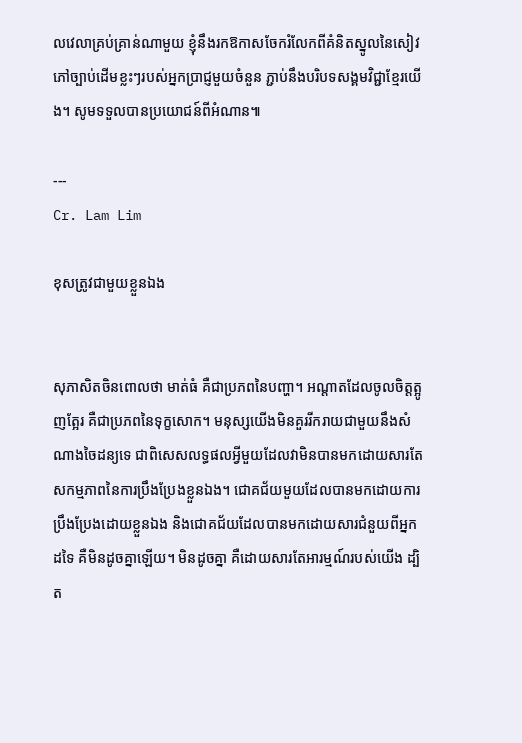លវេលាគ្រប់គ្រាន់ណាមួយ ខ្ញុំនឹងរកឱកាសចែករំលែកពីគំនិតស្នូលនៃសៀវភៅច្បាប់ដើមខ្លះៗរបស់អ្នកប្រាជ្ញមួយចំនួន ភ្ជាប់នឹងបរិបទសង្គមវិជ្ជាខ្មែរយើង។ សូមទទួលបានប្រយោជន៍ពីអំណាន៕

---
Cr. Lam Lim

ខុសត្រូវជាមួយខ្លួនឯង


សុភាសិតចិនពោលថា មាត់ធំ គឺជាប្រភពនៃបញ្ហា។ អណ្តាតដែលចូលចិត្តត្អូញត្អែរ គឺជាប្រភពនៃទុក្ខសោក។ មនុស្សយើងមិនគួររីករាយជាមួយនឹងសំណាងចៃដន្យទេ ជាពិសេសលទ្ធផលអ្វីមួយដែលវាមិនបានមកដោយសារតែសកម្មភាពនៃការប្រឹងប្រែងខ្លួនឯង។ ជោគជ័យមួយដែលបានមកដោយការប្រឹងប្រែងដោយខ្លួនឯង និងជោគជ័យដែលបានមកដោយសារជំនួយពីអ្នកដទៃ គឺមិនដូចគ្នាឡើយ។ មិនដូចគ្នា គឺដោយសារតែអារម្មណ៍របស់យើង ដ្បិត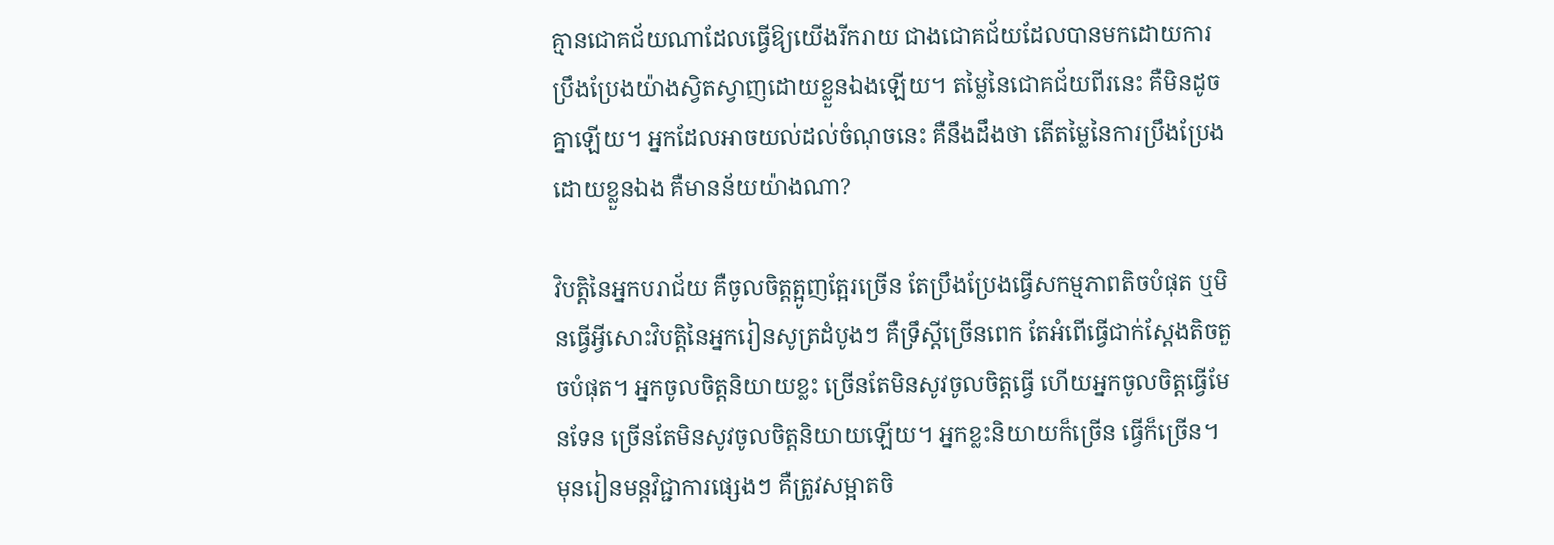គ្មានជោគជ័យណាដែលធ្វើឱ្យយើងរីករាយ ជាងជោគជ័យដែលបានមកដោយការប្រឹងប្រែងយ៉ាងស្វិតស្វាញដោយខ្លួនឯងឡើយ។ តម្លៃនៃជោគជ័យពីរនេះ គឺមិនដូចគ្នាឡើយ។ អ្នកដែលអាចយល់ដល់ចំណុចនេះ គឺនឹងដឹងថា តើតម្លៃនៃការប្រឹងប្រែងដោយខ្លួនឯង គឺមានន័យយ៉ាងណា?

វិបត្តិនៃអ្នកបរាជ័យ គឺចូលចិត្តត្អូញត្អែរច្រើន តែប្រឹងប្រែងធ្វើសកម្មភាពតិចបំផុត ឬមិនធ្វើអ្វីសោះវិបត្តិនៃអ្នករៀនសូត្រដំបូងៗ គឺទ្រឹស្តីច្រើនពេក តែអំពើធ្វើជាក់ស្តែងតិចតួចបំផុត។ អ្នកចូលចិត្តនិយាយខ្លះ ច្រើនតែមិនសូវចូលចិត្តធ្វើ ហើយអ្នកចូលចិត្តធ្វើមែនទែន ច្រើនតែមិនសូវចូលចិត្តនិយាយឡើយ។ អ្នកខ្លះនិយាយក៏ច្រើន ធ្វើក៏ច្រើន។ មុនរៀនមន្តវិជ្ជាការផ្សេងៗ គឺត្រូវសម្អាតចិ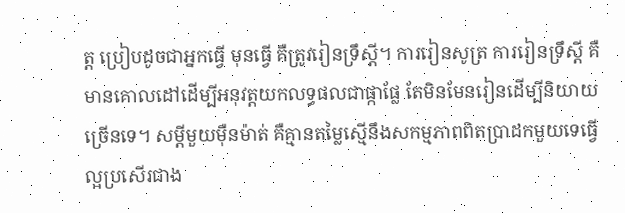ត្ត ប្រៀបដូចជាអ្នកធ្វើ មុនធ្វើ គឺត្រូវរៀនទ្រឹស្តី។ ការរៀនសូត្រ ការរៀនទ្រឹស្តី គឺមានគោលដៅដើម្បីអនុវត្តយកលទ្ធផលជាផ្កាផ្លែ តែមិនមែនរៀនដើម្បីនិយាយច្រើនទេ។ សម្តីមួយម៉ឺនម៉ាត់ គឺគ្មានតម្លៃស្មើនឹងសកម្មភាពពិតប្រាដកមួយទេធ្វើល្អប្រសើរជាង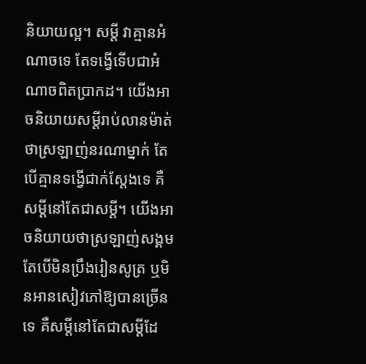និយាយល្អ។ សម្តី វាគ្មានអំណាចទេ តែទង្វើទើបជាអំណាចពិតប្រាកដ។ យើងអាចនិយាយសម្តីរាប់លានម៉ាត់ថាស្រឡាញ់នរណាម្នាក់ តែបើគ្មានទង្វើជាក់ស្តែងទេ គឺសម្តីនៅតែជាសម្តី។ យើងអាចនិយាយថាស្រឡាញ់សង្គម តែបើមិនប្រឹងរៀនសូត្រ ឬមិនអានសៀវភៅឱ្យបានច្រើនទេ គឺសម្តីនៅតែជាសម្តីដែ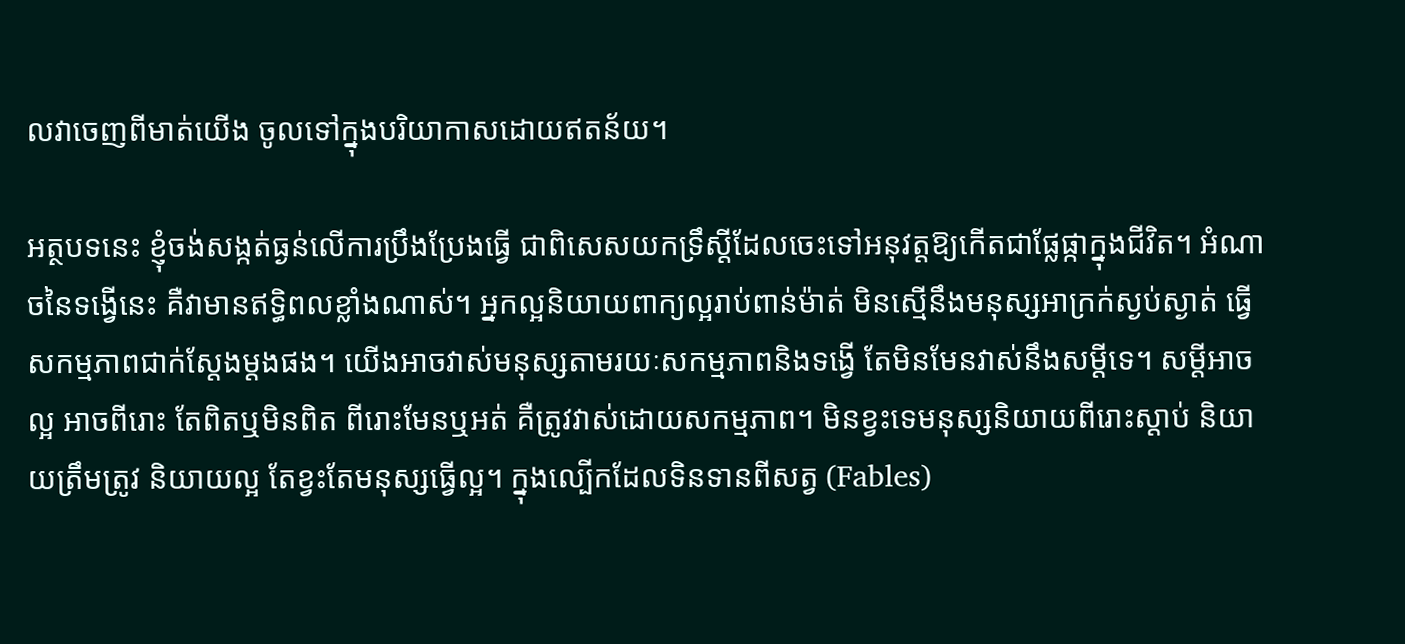លវាចេញពីមាត់យើង ចូលទៅក្នុងបរិយាកាសដោយឥតន័យ។

អត្ថបទនេះ ខ្ញុំចង់សង្កត់ធ្ងន់លើការប្រឹងប្រែងធ្វើ ជាពិសេសយកទ្រឹស្តីដែលចេះទៅអនុវត្តឱ្យកើតជាផ្លែផ្កាក្នុងជីវិត។ អំណាចនៃទង្វើនេះ គឺវាមានឥទ្ធិពលខ្លាំងណាស់។ អ្នកល្អនិយាយពាក្យល្អរាប់ពាន់ម៉ាត់ មិនស្មើនឹងមនុស្សអាក្រក់ស្ងប់ស្ងាត់ ធ្វើសកម្មភាពជាក់ស្តែងម្តងផង។ យើងអាចវាស់មនុស្សតាមរយៈសកម្មភាពនិងទង្វើ តែមិនមែនវាស់នឹងសម្តីទេ។ សម្តីអាចល្អ អាចពីរោះ តែពិតឬមិនពិត ពីរោះមែនឬអត់ គឺត្រូវវាស់ដោយសកម្មភាព។ មិនខ្វះទេមនុស្សនិយាយពីរោះស្តាប់ និយាយត្រឹមត្រូវ និយាយល្អ តែខ្វះតែមនុស្សធ្វើល្អ។ ក្នុងល្បើកដែលទិនទានពីសត្វ (Fables)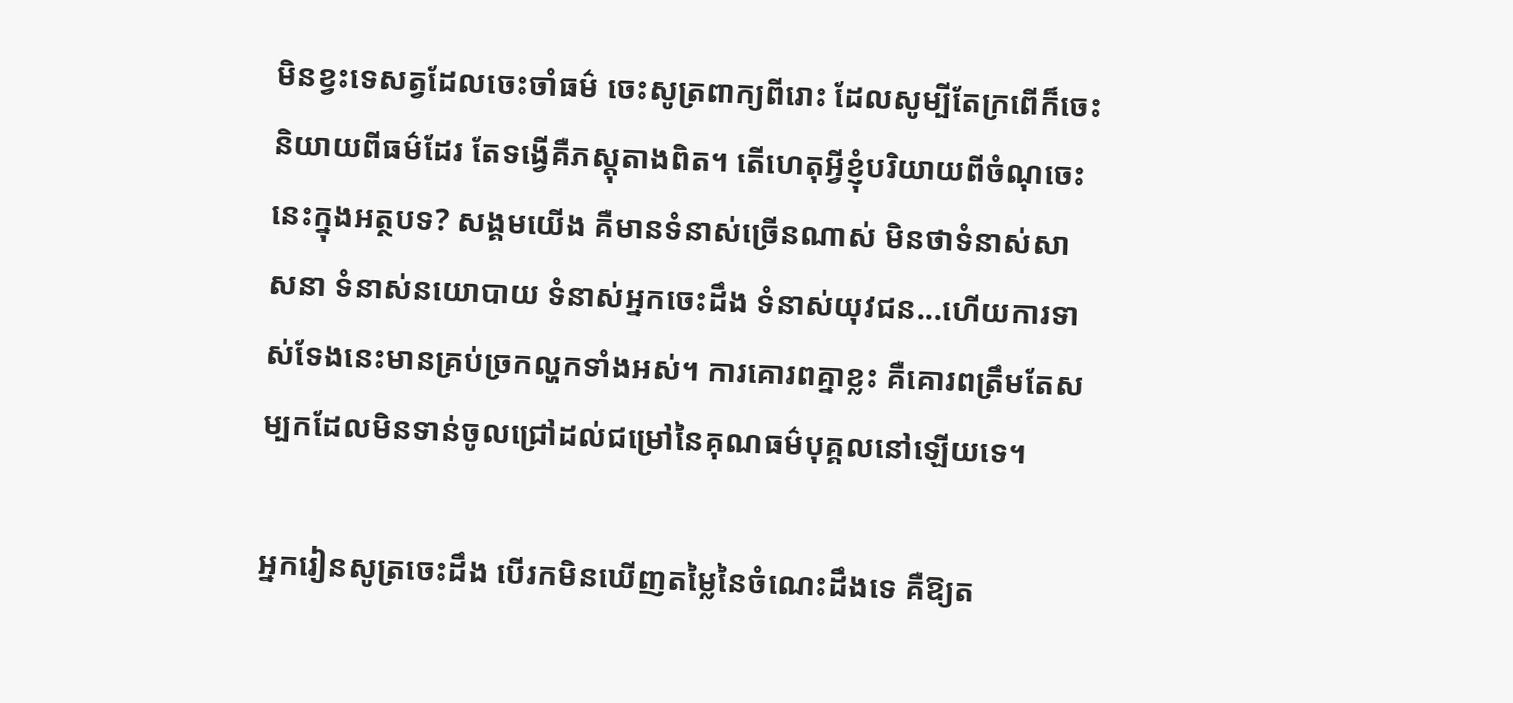មិនខ្វះទេសត្វដែលចេះចាំធម៌ ចេះសូត្រពាក្យពីរោះ ដែលសូម្បីតែក្រពើក៏ចេះនិយាយពីធម៌ដែរ តែទង្វើគឺភស្តុតាងពិត។ តើហេតុអ្វីខ្ញុំបរិយាយពីចំណុចេះនេះក្នុងអត្ថបទ? សង្គមយើង គឺមានទំនាស់ច្រើនណាស់ មិនថាទំនាស់សាសនា ទំនាស់នយោបាយ ទំនាស់អ្នកចេះដឹង ទំនាស់យុវជន...ហើយការទាស់ទែងនេះមានគ្រប់ច្រកល្ហកទាំងអស់។ ការគោរពគ្នាខ្លះ គឺគោរពត្រឹមតែសម្បកដែលមិនទាន់ចូលជ្រៅដល់ជម្រៅនៃគុណធម៌បុគ្គលនៅឡើយទេ។

អ្នករៀនសូត្រចេះដឹង បើរកមិនឃើញតម្លៃនៃចំណេះដឹងទេ គឺឱ្យត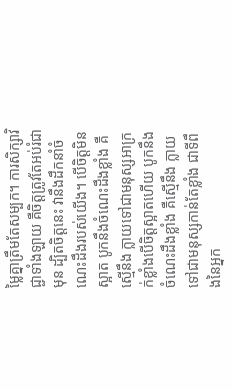ម្លៃគ្នាត្រឹមតែសម្បក។ ការសិក្សាវិជ្ជាទាំងឡាយ គឺចិត្តត្រូវតែអប់រំជាមុន ដ្បិតចិត្តនេះ វានឹងដឹកនាំចំណេះដឹងរបស់យើង។ បើចិត្តមិនស្អាត បូកនឹងចំណេះដឹងខ្លាំង គឺស្មើនឹង ក្លាយទៅជាមនុស្សអាក្រក់ខ្លាំងបើចិត្តស្អាតហើយ បូកនឹងចំណេះដឹងខ្លាំង គឺស្មើនឹង ក្លាយទៅជាមនុស្សកាន់តែខ្លាំង ជាទីពឹងនៃអ្នក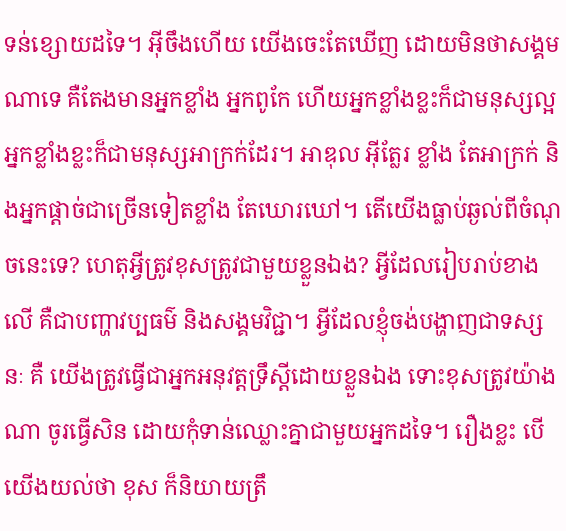ទន់ខ្សោយដទៃ។ អ៊ីចឹងហើយ យើងចេះតែឃើញ ដោយមិនថាសង្គមណាទេ គឺតែងមានអ្នកខ្លាំង អ្នកពូកែ ហើយអ្នកខ្លាំងខ្លះក៏ជាមនុស្សល្អ អ្នកខ្លាំងខ្លះក៏ជាមនុស្សអាក្រក់ដែរ។ អាឌុល អ៊ីត្លែរ ខ្លាំង តែអាក្រក់ និងអ្នកផ្តាច់ជាច្រើនទៀតខ្លាំង តែឃោរឃៅ។ តើយើងធ្លាប់ឆ្ងល់ពីចំណុចនេះទេ? ហេតុអ្វីត្រូវខុសត្រូវជាមួយខ្លួនឯង? អ្វីដែលរៀបរាប់ខាងលើ គឺជាបញ្ហាវប្បធម៌ និងសង្គមវិជ្ជា។ អ្វីដែលខ្ញុំចង់បង្ហាញជាទស្សនៈ គឺ យើងត្រូវធ្វើជាអ្នកអនុវត្តទ្រឹស្តីដោយខ្លួនឯង ទោះខុសត្រូវយ៉ាងណា ចូរធ្វើសិន ដោយកុំទាន់ឈ្លោះគ្នាជាមួយអ្នកដទៃ។ រឿងខ្លះ បើយើងយល់ថា ខុស ក៏និយាយត្រឹ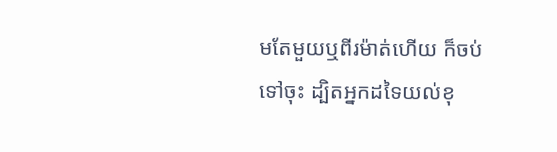មតែមួយឬពីរម៉ាត់ហើយ ក៏ចប់ទៅចុះ ដ្បិតអ្នកដទៃយល់ខុ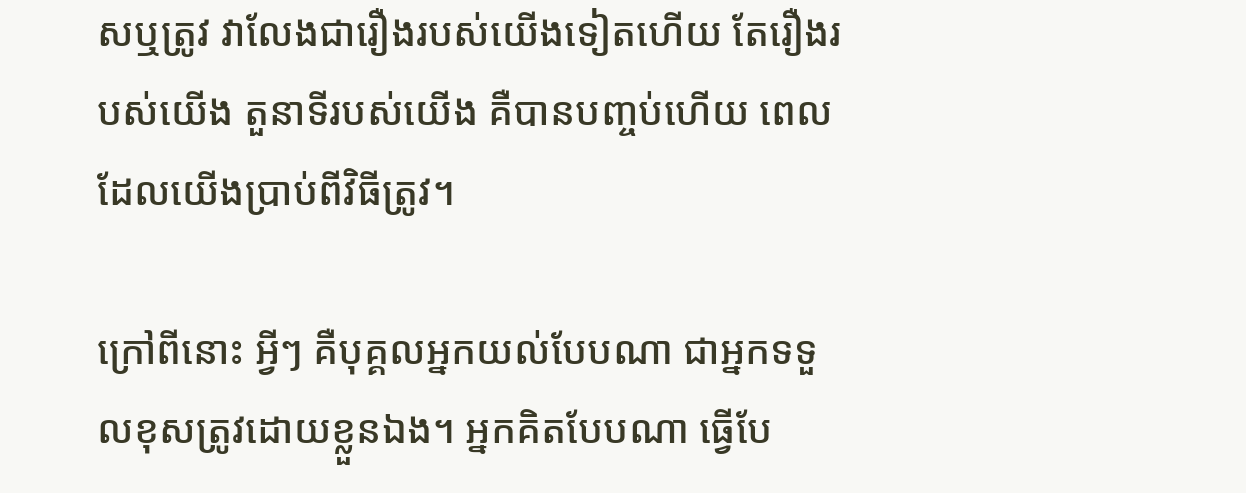សឬត្រូវ វាលែងជារឿងរបស់យើងទៀតហើយ តែរឿងរបស់យើង តួនាទីរបស់យើង គឺបានបញ្ចប់ហើយ ពេលដែលយើងប្រាប់ពីវិធីត្រូវ។

ក្រៅពីនោះ អ្វីៗ គឺបុគ្គលអ្នកយល់បែបណា ជាអ្នកទទួលខុសត្រូវដោយខ្លួនឯង។ អ្នកគិតបែបណា ធ្វើបែ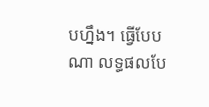បហ្នឹង។ ធ្វើបែបណា លទ្ធផលបែ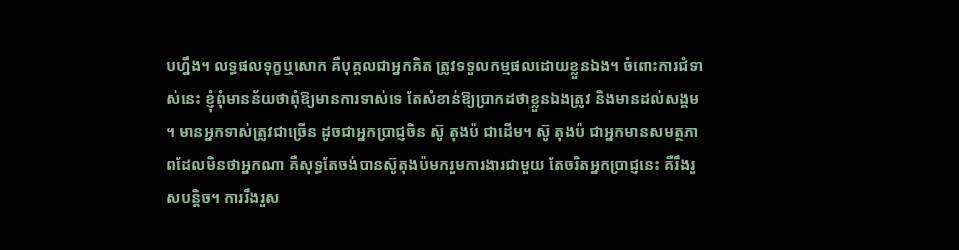បហ្នឹង។ លទ្ធផលទុក្ខឬសោក គឺបុគ្គលជាអ្នកគិត ត្រូវទទួលកម្មផលដោយខ្លួនឯង។ ចំពោះការជំទាស់នេះ ខ្ញុំពុំមានន័យថាពុំឱ្យមានការទាស់ទេ តែសំខាន់ឱ្យប្រាកដថាខ្លួនឯងត្រូវ និងមានដល់សង្គម។ មានអ្នកទាស់ត្រូវជាច្រើន ដូចជាអ្នកប្រាជ្ញចិន ស៊ូ តុងប៉ ជាដើម។ ស៊ូ តុងប៉ ជាអ្នកមានសមត្ថភាពដែលមិនថាអ្នកណា គឺសុទ្ធតែចង់បានស៊ូតុងប៉មករួមការងារជាមួយ តែចរិតអ្នកប្រាជ្ញនេះ គឺរឹងរួសបន្តិច។ ការរឹងរួស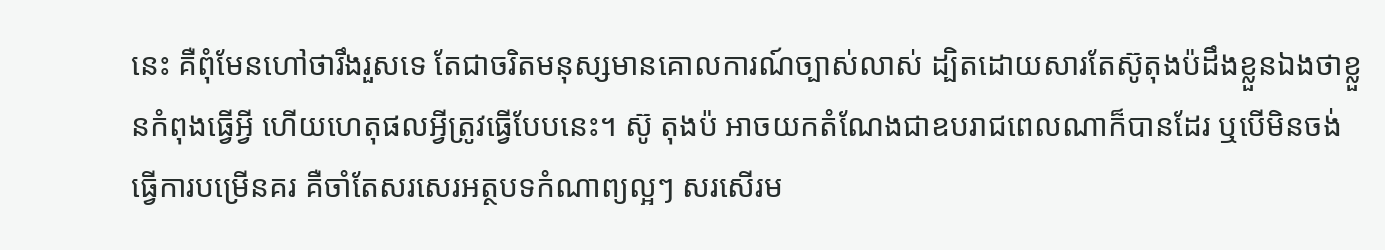នេះ គឺពុំមែនហៅថារឹងរួសទេ តែជាចរិតមនុស្សមានគោលការណ៍ច្បាស់លាស់ ដ្បិតដោយសារតែស៊ូតុងប៉ដឹងខ្លួនឯងថាខ្លួនកំពុងធ្វើអ្វី ហើយហេតុផលអ្វីត្រូវធ្វើបែបនេះ។ ស៊ូ តុងប៉ អាចយកតំណែងជាឧបរាជពេលណាក៏បានដែរ ឬបើមិនចង់ធ្វើការបម្រើនគរ គឺចាំតែសរសេរអត្ថបទកំណាព្យល្អៗ សរសើរម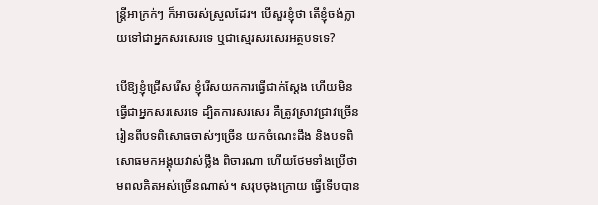ន្រ្តីអាក្រក់ៗ ក៏អាចរស់ស្រួលដែរ។ បើសួរខ្ញុំថា តើខ្ញុំចង់ក្លាយទៅជាអ្នកសរសេរទេ ឬជាស្មេរសរសេរអត្ថបទទេ?

បើឱ្យខ្ញុំជ្រើសរើស ខ្ញុំរើសយកការធ្វើជាក់ស្តែង ហើយមិនធ្វើជាអ្នកសរសេរទេ ដ្បិតការសរសេរ គឺត្រូវស្រាវជ្រាវច្រើន រៀនពីបទពិសោធចាស់ៗច្រើន យកចំណេះដឹង និងបទពិសោធមកអង្គុយវាស់ថ្លឹង ពិចារណា ហើយថែមទាំងប្រើថាមពលគិតអស់ច្រើនណាស់។ សរុបចុងក្រោយ ធ្វើទើបបាន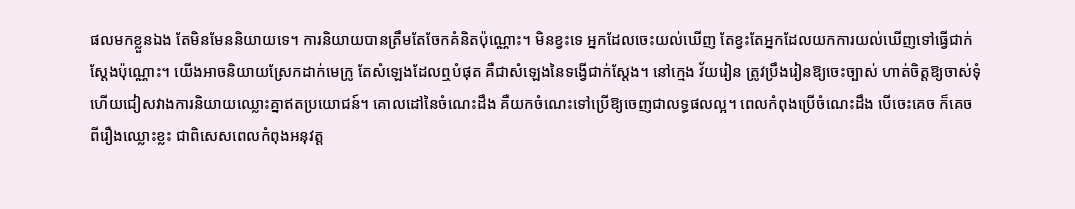ផលមកខ្លួនឯង តែមិនមែននិយាយទេ។ ការនិយាយបានត្រឹមតែចែកគំនិតប៉ុណ្ណោះ។ មិនខ្វះទេ អ្នកដែលចេះយល់ឃើញ តែខ្វះតែអ្នកដែលយកការយល់ឃើញទៅធ្វើជាក់ស្តែងប៉ុណ្ណោះ។ យើងអាចនិយាយស្រែកដាក់មេក្រូ តែសំឡេងដែលឮបំផុត គឺជាសំឡេងនៃទង្វើជាក់ស្តែង។ នៅក្មេង វ័យរៀន ត្រូវប្រឹងរៀនឱ្យចេះច្បាស់ ហាត់ចិត្តឱ្យចាស់ទុំ ហើយជៀសវាងការនិយាយឈ្លោះគ្នាឥតប្រយោជន៍។ គោលដៅនៃចំណេះដឹង គឺយកចំណេះទៅប្រើឱ្យចេញជាលទ្ធផលល្អ។ ពេលកំពុងប្រើចំណេះដឹង បើចេះគេច ក៏គេចពីរឿងឈ្លោះខ្លះ ជាពិសេសពេលកំពុងអនុវត្ត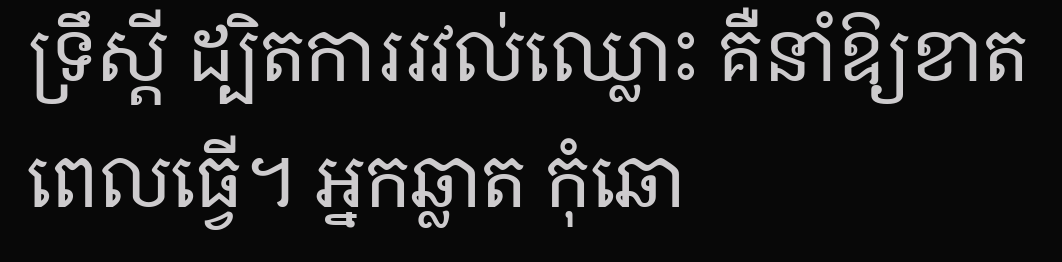ទ្រឹស្តី ដ្បិតការរវល់ឈ្លោះ គឺនាំឱ្យខាតពេលធ្វើ។ អ្នកឆ្លាត កុំឆោ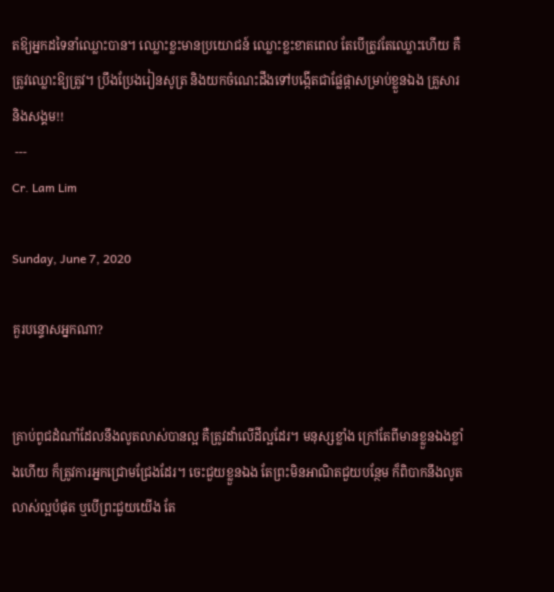តឱ្យអ្នកដទៃនាំឈ្លោះបាន។ ឈ្លោះខ្លះមានប្រយោជន៍ ឈ្លោះខ្លះខាតពេល តែបើត្រូវតែឈ្លោះហើយ គឺត្រូវឈ្លោះឱ្យត្រូវ។ ប្រឹងប្រែងរៀនសូត្រ និងយកចំណេះដឹងទៅបង្កើតជាផ្លែផ្កាសម្រាប់ខ្លួនឯង គ្រួសារ និងសង្គម!!
 ---
Cr. Lam Lim

Sunday, June 7, 2020

គួរបន្ទោសអ្នកណា?


គ្រាប់ពូជដំណាំដែលនឹងលូតលាស់បានល្អ គឺត្រូវដាំលើដីល្អដែរ។ មនុស្សខ្លាំង ក្រៅតែពីមានខ្លួនឯងខ្លាំងហើយ ក៏ត្រូវការអ្នកជ្រោមជ្រែងដែរ។ ចេះជួយខ្លួនឯង តែព្រះមិនអាណិតជួយបន្ថែម ក៏ពិបាកនឹងលូតលាស់ល្អបំផុត ឬបើព្រះជួយយើង តែ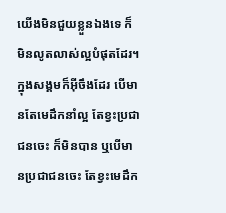យើងមិនជួយខ្លួនឯងទេ ក៏មិនលូតលាស់ល្អបំផុតដែរ។ ក្នុងសង្គមក៏អ៊ីចឹងដែរ បើមានតែមេដឹកនាំល្អ តែខ្វះប្រជាជនចេះ ក៏មិនបាន ឬបើមានប្រជាជនចេះ តែខ្វះមេដឹក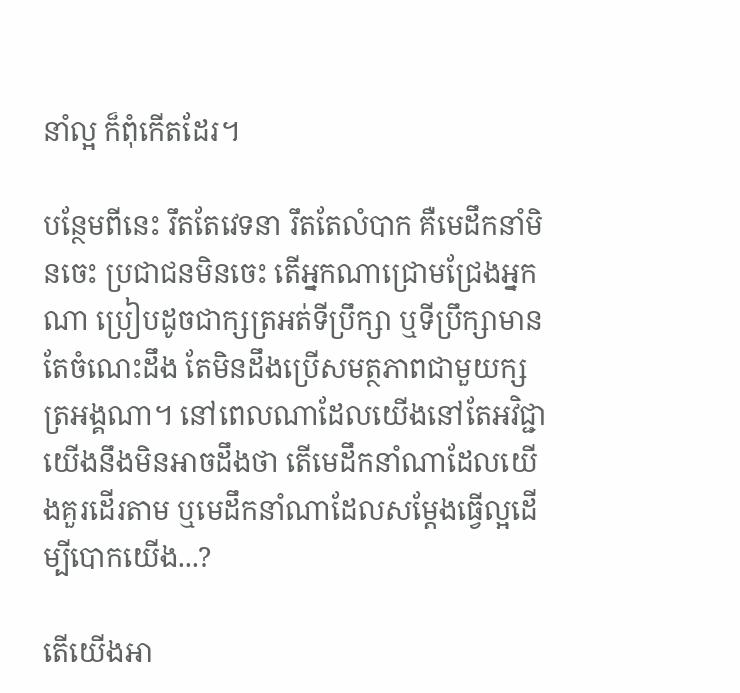នាំល្អ ក៏ពុំកើតដែរ។

បន្ថែមពីនេះ រឹតតែវេទនា រឹតតែលំបាក គឺមេដឹកនាំមិនចេះ ប្រជាជនមិនចេះ តើអ្នកណាជ្រោមជ្រែងអ្នកណា ប្រៀបដូចជាក្សត្រអត់ទីប្រឹក្សា ឬទីប្រឹក្សាមានតែចំណេះដឹង តែមិនដឹងប្រើសមត្ថភាពជាមួយក្សត្រអង្គណា។ នៅពេលណាដែលយើងនៅតែអវិជ្ជា យើងនឹងមិនអាចដឹងថា តើមេដឹកនាំណាដែលយើងគួរដើរតាម ឬមេដឹកនាំណាដែលសម្តែងធ្វើល្អដើម្បីបោកយើង...?

តើយើងអា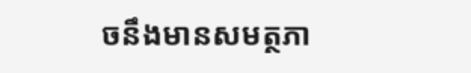ចនឹងមានសមត្ថភា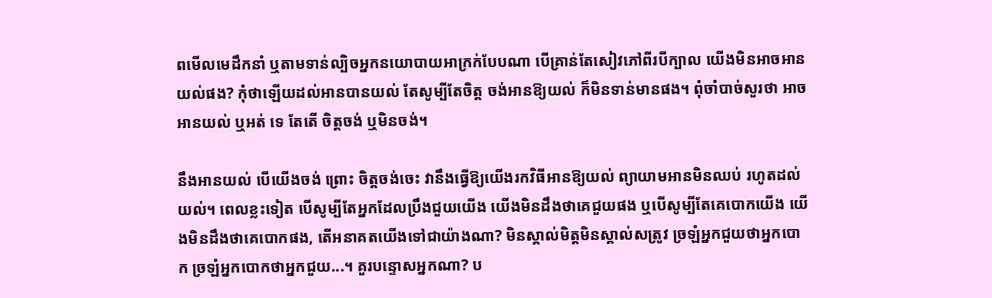ពមើលមេដឹកនាំ ឬតាមទាន់ល្បិចអ្នកនយោបាយអាក្រក់បែបណា បើគ្រាន់តែសៀវភៅពីរបីក្បាល យើងមិនអាចអានយល់ផង? កុំថាឡើយដល់អានបានយល់ តែសូម្បីតែចិត្ត ចង់អានឱ្យយល់ ក៏មិនទាន់មានផង។ ពុំចាំបាច់សួរថា អាចអានយល់ ឬអត់ ទេ តែតើ ចិត្តចង់ ឬមិនចង់។

នឹងអានយល់ បើយើងចង់ ព្រោះ ចិត្តចង់ចេះ វានឹងធ្វើឱ្យយើងរកវិធីអានឱ្យយល់ ព្យាយាមអានមិនឈប់ រហូតដល់យល់។ ពេលខ្លះទៀត បើសូម្បីតែអ្នកដែលប្រឹងជួយយើង យើងមិនដឹងថាគេជួយផង ឬបើសូម្បីតែគេបោកយើង យើងមិនដឹងថាគេបោកផង, តើអនាគតយើងទៅជាយ៉ាងណា? មិនស្គាល់មិត្តមិនស្គាល់សត្រូវ ច្រឡំអ្នកជួយថាអ្នកបោក ច្រឡំអ្នកបោកថាអ្នកជួយ...។ គួរបន្ទោសអ្នកណា? ប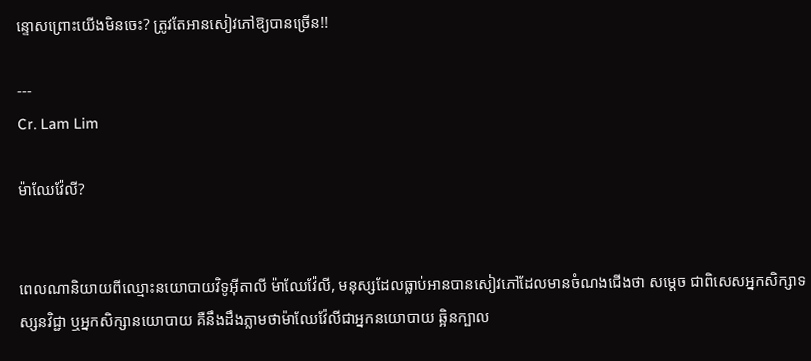ន្ទោសព្រោះយើងមិនចេះ? ត្រូវតែអានសៀវភៅឱ្យបានច្រើន!!

---
Cr. Lam Lim

ម៉ាឈែវ៉ែលី?


ពេលណានិយាយពីឈ្មោះនយោបាយវិទូអ៊ីតាលី ម៉ាឈែវ៉ែលី, មនុស្សដែលធ្លាប់អានបានសៀវភៅដែលមានចំណងជើងថា សម្តេច ជាពិសេសអ្នកសិក្សាទស្សនវិជ្ជា ឬអ្នកសិក្សានយោបាយ គឺនឹងដឹងភ្លាមថាម៉ាឈែវ៉ែលីជាអ្នកនយោបាយ ឆ្អិនក្បាល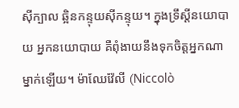ស៊ីក្បាល ឆ្អិនកន្ទុយស៊ីកន្ទុយ។ ក្នុងទ្រឹស្តីនយោបាយ អ្នកនយោបាយ គឺពុំងាយនឹងទុកចិត្តអ្នកណាម្នាក់ឡើយ។ ម៉ាឈែវ៉ែលី (Niccolò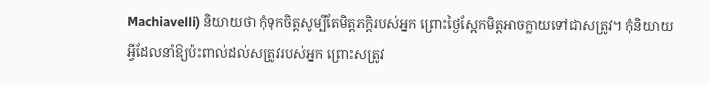Machiavelli) និយាយថា កុំទុកចិត្តសូម្បីតែមិត្តភក្តិរបស់អ្នក ព្រោះថ្ងៃស្អែកមិត្តអាចក្លាយទៅជាសត្រូវ។ កុំនិយាយអ្វីដែលនាំឱ្យប៉ះពាល់ដល់សត្រូវរបស់អ្នក ព្រោះសត្រូវ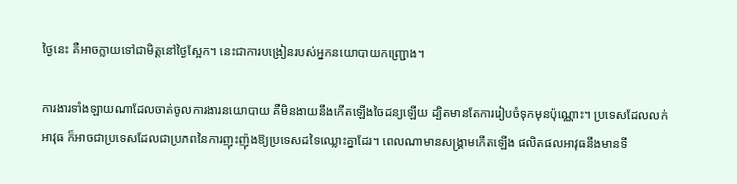ថ្ងៃនេះ គឺអាចក្លាយទៅជាមិត្តនៅថ្ងៃស្អែក។ នេះជាការបង្រៀនរបស់អ្នកនយោបាយកញ្ជ្រោង។

ការងារទាំងឡាយណាដែលចាត់ចូលការងារនយោបាយ គឺមិនងាយនឹងកើតឡើងចៃដន្យឡើយ ដ្បិតមានតែការរៀបចំទុកមុនប៉ុណ្ណោះ។ ប្រទេសដែលលក់អាវុធ ក៏អាចជាប្រទេសដែលជាប្រភពនៃការញុះញ៉ុងឱ្យប្រទេសដទៃឈ្លោះគ្នាដែរ។ ពេលណាមានសង្គ្រាមកើតឡើង ផលិតផលអាវុធនឹងមានទី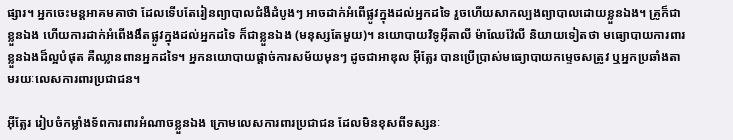ផ្សារ។ អ្នកចេះមន្តអាគមគាថា ដែលទើបតែរៀនព្យាបាលជំងឺដំបូងៗ អាចដាក់អំពើផ្លូវក្នុងដល់អ្នកដទៃ រួចហើយសាកល្បងព្យាបាលដោយខ្លួនឯង។ គ្រូក៏ជាខ្លួនឯង ហើយការដាក់អំពើងងឹតផ្លូវក្នុងដល់អ្នកដទៃ ក៏ជាខ្លួនឯង (មនុស្សតែមួយ)។ នយោបាយវិទូអ៊ីតាលី ម៉ាឈែវ៉ែលី និយាយទៀតថា មធ្យោបាយការពារខ្លួនឯងដ៏ល្អបំផុត គឺឈ្លានពានអ្នកដទៃ។ អ្នកនយោបាយផ្តាច់ការសម័យមុនៗ ដូចជាអាឌុល អ៊ីត្លែរ បានប្រើប្រាស់មធ្យោបាយកម្ទេចសត្រូវ ឬអ្នកប្រឆាំងតាមរយៈលេសការពារប្រជាជន។

អ៊ីត្លែរ រៀបចំកម្លាំងទ័ពការពារអំណាចខ្លួនឯង ក្រោមលេសការពារប្រជាជន ដែលមិនខុសពីទស្សនៈ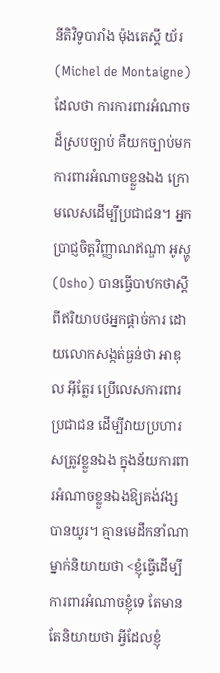នីតិវិទូបារាំង ម៉ុងតេស្គី យ័រ (Michel de Montaigne) ដែលថា ការការពារអំណាចដ៏ស្របច្បាប់ គឺយកច្បាប់មកការពារអំណាចខ្លួនឯង ក្រោមលេសដើម្បីប្រជាជន។ អ្នកប្រាជ្ញចិត្តវិញ្ញាណឥណ្ឌា អូស្ហូ (Osho) បានធ្វើបាឋកថាស្តីពីឥរិយាបថអ្នកផ្តាច់ការ ដោយលោកសង្កត់ធ្ងន់ថា អាឌុល អ៊ីត្លែរ ប្រើលេសការពារប្រជាជន ដើម្បីវាយប្រហារសត្រូវខ្លួនឯង ក្នុងន័យការពារអំណាចខ្លួនឯងឱ្យគង់វង្សបានយូរ។ គ្មានមេដឹកនាំណាម្នាក់និយាយថា <ខ្ញុំធ្វើដើម្បីការពារអំណាចខ្ញុំទេ តែមានតែនិយាយថា អ្វីដែលខ្ញុំ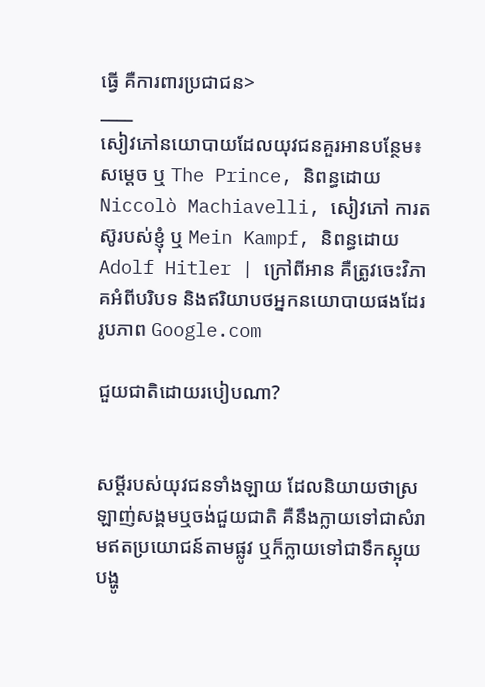ធ្វើ គឺការពារប្រជាជន>
____
សៀវភៅនយោបាយដែលយុវជនគួរអានបន្ថែម៖ សម្តេច ឬ The Prince, និពន្ធដោយ Niccolò Machiavelli, សៀវភៅ ការតស៊ូរបស់ខ្ញុំ ឬ Mein Kampf, និពន្ធដោយ Adolf Hitler | ក្រៅពីអាន គឺត្រូវចេះវិភាគអំពីបរិបទ និងឥរិយាបថអ្នកនយោបាយផងដែរ
រូបភាព Google.com

ជួយជាតិដោយរបៀបណា?


សម្តីរបស់យុវជនទាំងឡាយ ដែលនិយាយថាស្រឡាញ់សង្គមឬចង់ជួយជាតិ គឺនឹងក្លាយទៅជាសំរាមឥតប្រយោជន៍តាមផ្លូវ ឬក៏ក្លាយទៅជាទឹកស្អុយបង្ហូ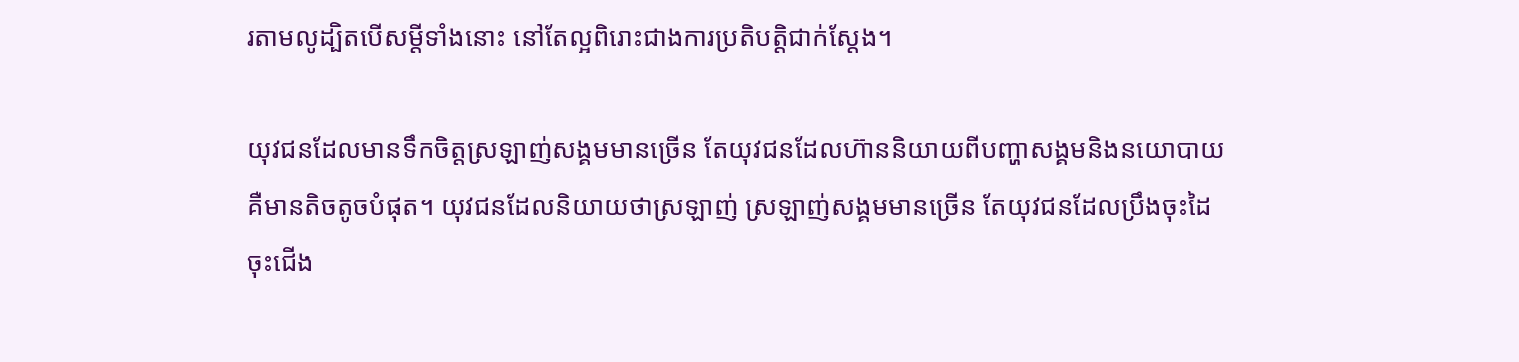រតាមលូដ្បិតបើសម្តីទាំងនោះ នៅតែល្អពិរោះជាងការប្រតិបតិ្តជាក់ស្តែង។

យុវជនដែលមានទឹកចិត្តស្រឡាញ់សង្គមមានច្រើន តែយុវជនដែលហ៊ាននិយាយពីបញ្ហាសង្គមនិងនយោបាយគឺមានតិចតូចបំផុត។ យុវជនដែលនិយាយថាស្រឡាញ់ ស្រឡាញ់សង្គមមានច្រើន តែយុវជនដែលប្រឹងចុះដៃចុះជើង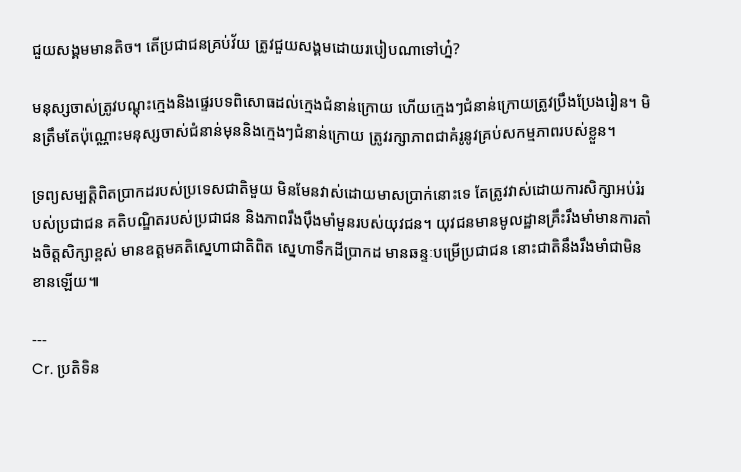ជួយសង្គមមានតិច។ តើប្រជាជនគ្រប់វ័យ ត្រូវជួយសង្គមដោយរបៀបណាទៅហ្ន៎?

មនុស្សចាស់ត្រូវបណ្តុះក្មេងនិងផ្ទេរបទពិសោធដល់ក្មេងជំនាន់ក្រោយ ហើយក្មេងៗជំនាន់ក្រោយត្រូវប្រឹងប្រែងរៀន។ មិនត្រឹមតែប៉ុណ្ណោះមនុស្សចាស់ជំនាន់មុននិងក្មេងៗជំនាន់ក្រោយ ត្រូវរក្សាភាពជាគំរូនូវគ្រប់សកម្មភាពរបស់ខ្លួន។

ទ្រព្យសម្បត្តិពិតប្រាកដរបស់ប្រទេសជាតិមួយ មិនមែនវាស់ដោយមាសប្រាក់នោះទេ តែត្រូវវាស់ដោយការសិក្សាអប់រំរបស់ប្រជាជន គតិបណ្ឌិតរបស់ប្រជាជន និងភាពរឹងប៉ឹងមាំមួនរបស់យុវជន។ យុវជនមានមូលដ្ឋានគ្រឹះរឹងមាំមានការតាំងចិត្តសិក្សាខ្ពស់ មានឧត្តមគតិស្នេហាជាតិពិត ស្នេហាទឹកដីប្រាកដ មានឆន្ទៈបម្រើប្រជាជន នោះជាតិនឹងរឹងមាំជាមិនខានឡើយ៕

---
Cr. ប្រតិទិន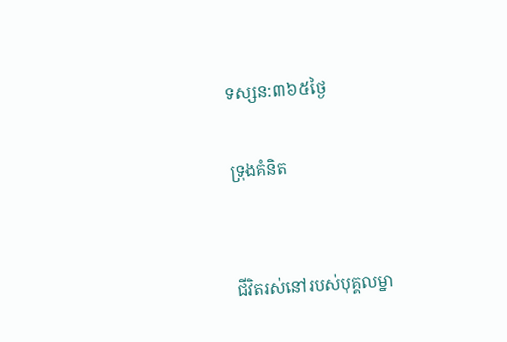ទស្សន:៣៦៥ថ្ងៃ

ទ្រុងគំនិត


ជីវិតរស់នៅរបស់បុគ្គលម្នា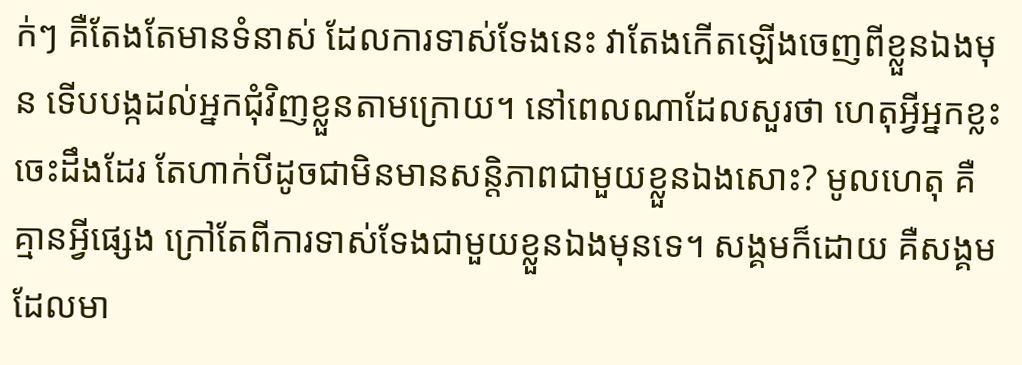ក់ៗ គឺតែងតែមានទំនាស់ ដែលការទាស់ទែងនេះ វាតែងកើតឡើងចេញពីខ្លួនឯងមុន ទើបបង្កដល់អ្នកជុំវិញខ្លួនតាមក្រោយ។ នៅពេលណាដែលសួរថា ហេតុអ្វីអ្នកខ្លះចេះដឹងដែរ តែហាក់បីដូចជាមិនមានសន្តិភាពជាមួយខ្លួនឯងសោះ? មូលហេតុ គឺគ្មានអ្វីផ្សេង ក្រៅតែពីការទាស់ទែងជាមួយខ្លួនឯងមុនទេ។ សង្គមក៏ដោយ គឺសង្គមដែលមា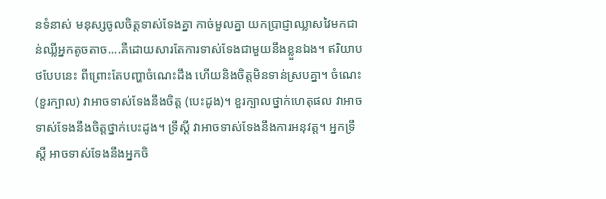នទំនាស់ មនុស្សចូលចិត្តទាស់ទែងគ្នា កាច់មួលគ្នា យកប្រាជ្ញាឈ្លាសវៃមកជាន់ឈ្លីអ្នកតូចតាច....គឺដោយសារតែការទាស់ទែងជាមួយនឹងខ្លួនឯង។ ឥរិយាបថបែបនេះ ពីព្រោះតែបញ្ហាចំណេះដឹង ហើយនិងចិត្តមិនទាន់ស្របគ្នា។ ចំណេះ (ខួរក្បាល) វាអាចទាស់ទែងនឹងចិត្ត (បេះដូង)។ ខួរក្បាលថ្នាក់ហេតុផល វាអាចទាស់ទែងនឹងចិត្តថ្នាក់បេះដូង។ ទ្រឹស្តី វាអាចទាស់ទែងនឹងការអនុវត្ត។ អ្នកទ្រឹស្តី អាចទាស់ទែងនឹងអ្នកចិ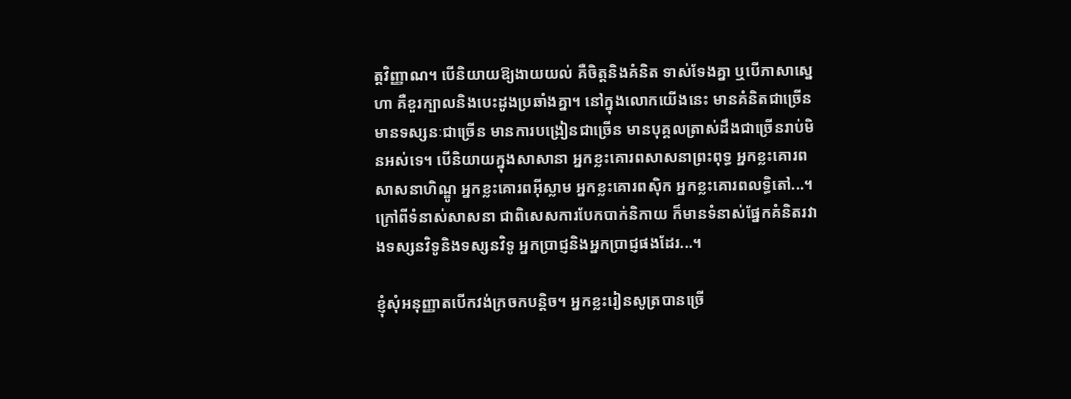ត្តវិញ្ញាណ។ បើនិយាយឱ្យងាយយល់ គឺចិត្តនិងគំនិត ទាស់ទែងគ្នា ឬបើភាសាស្នេហា គឺខួរក្បាលនិងបេះដូងប្រឆាំងគ្នា។ នៅក្នុងលោកយើងនេះ មានគំនិតជាច្រើន មានទស្សនៈជាច្រើន មានការបង្រៀនជាច្រើន មានបុគ្គលត្រាស់ដឹងជាច្រើនរាប់មិនអស់ទេ។ បើនិយាយក្នុងសាសានា អ្នកខ្លះគោរពសាសនាព្រះពុទ្ធ អ្នកខ្លះគោរពសាសនាហិណ្ឌូ អ្នកខ្លះគោរពអ៊ីស្លាម អ្នកខ្លះគោរពស៊ិក អ្នកខ្លះគោរពលទ្ធិតៅ...។ ក្រៅពីទំនាស់សាសនា ជាពិសេសការបែកបាក់និកាយ ក៏មានទំនាស់ផ្នែកគំនិតរវាងទស្សនវិទូនិងទស្សនវិទូ អ្នកប្រាជ្ញនិងអ្នកប្រាជ្ញផងដែរ...។

ខ្ញុំសុំអនុញ្ញាតបើកវង់ក្រចកបន្តិច។ អ្នកខ្លះរៀនសូត្របានច្រើ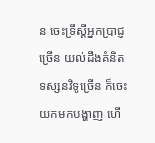ន ចេះទ្រឹស្តីអ្នកប្រាជ្ញច្រើន យល់ដឹងគំនិតទស្សនវិទូច្រើន ក៏ចេះយកមកបង្ហាញ ហើ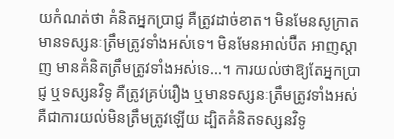យកំណត់ថា គំនិតអ្នកប្រាជ្ញ គឺត្រូវដាច់ខាត។ មិនមែនសូក្រាតមានទស្សនៈត្រឹមត្រូវទាំងអស់ទេ។ មិនមែនអាល់ប៊ឺត អាញស្តាញ មានគំនិតត្រឹមត្រូវទាំងអស់ទេ...។ ការយល់ថាឱ្យតែអ្នកប្រាជ្ញ ឬទស្សនវិទូ គឺត្រូវគ្រប់រឿង ឬមានទស្សនៈត្រឹមត្រូវទាំងអស់ គឺជាការយល់មិនត្រឹមត្រូវឡើយ ដ្បិតគំនិតទស្សនវិទូ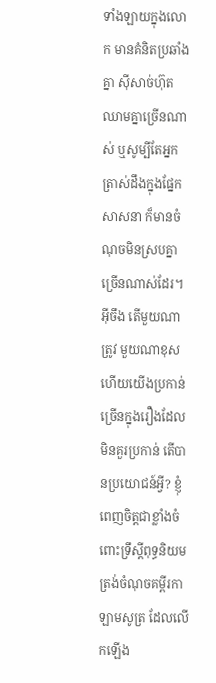ទាំងឡាយក្នុងលោក មានគំនិតប្រឆាំងគ្នា ស៊ីសាច់ហ៊ុតឈាមគ្នាច្រើនណាស់ ឬសូម្បីតែអ្នកត្រាស់ដឹងក្នុងផ្នែកសាសនា ក៏មានចំណុចមិនស្របគ្នាច្រើនណាស់ដែរ។ អ៊ីចឹង តើមួយណាត្រូវ មួយណាខុស ហើយយើងប្រកាន់ច្រើនក្នុងរឿងដែលមិនគួរប្រកាន់ តើបានប្រយោជន៍អ្វី? ខ្ញុំពេញចិត្តជាខ្លាំងចំពោះទ្រឹស្តីពុទ្ធនិយមត្រង់ចំណុចគម្ពីរកាឡាមសូត្រ ដែលលើកឡើង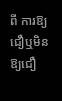ពី ការឱ្យជឿឬមិនឱ្យជឿ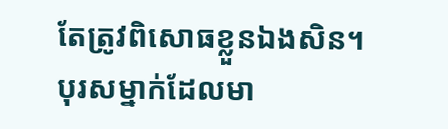តែត្រូវពិសោធខ្លួនឯងសិន។ បុរសម្នាក់ដែលមា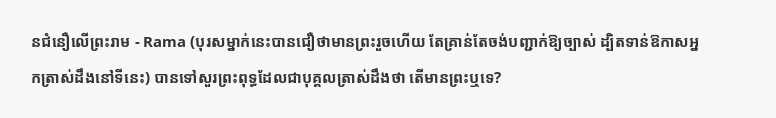នជំនឿលើព្រះរាម - Rama (បុរសម្នាក់នេះបានជឿថាមានព្រះរួចហើយ តែគ្រាន់តែចង់បញ្ជាក់ឱ្យច្បាស់ ដ្បិតទាន់ឱកាសអ្នកត្រាស់ដឹងនៅទីនេះ) បានទៅសួរព្រះពុទ្ធដែលជាបុគ្គលត្រាស់ដឹងថា តើមានព្រះឬទេ?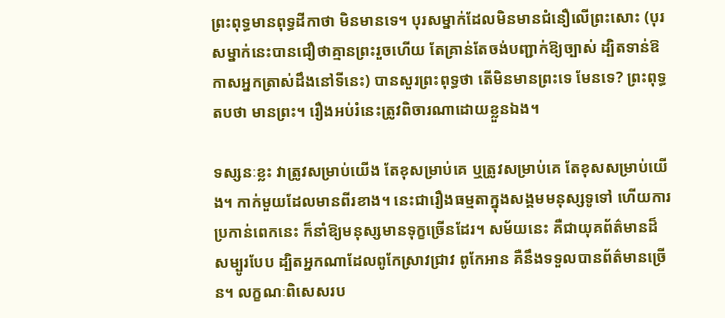ព្រះពុទ្ធមានពុទ្ធដីកាថា មិនមានទេ។ បុរសម្នាក់ដែលមិនមានជំនឿលើព្រះសោះ (បុរសម្នាក់នេះបានជឿថាគ្មានព្រះរួចហើយ តែគ្រាន់តែចង់បញ្ជាក់ឱ្យច្បាស់ ដ្បិតទាន់ឱកាសអ្នកត្រាស់ដឹងនៅទីនេះ) បានសួរព្រះពុទ្ធថា តើមិនមានព្រះទេ មែនទេ? ព្រះពុទ្ធតបថា មានព្រះ។ រឿងអប់រំនេះត្រូវពិចារណាដោយខ្លួនឯង។

ទស្សនៈខ្លះ វាត្រូវសម្រាប់យើង តែខុសម្រាប់គេ ឬត្រូវសម្រាប់គេ តែខុសសម្រាប់យើង។ កាក់មួយដែលមានពីរខាង។ នេះជារឿងធម្មតាក្នុងសង្គមមនុស្សទូទៅ ហើយការប្រកាន់ពេកនេះ ក៏នាំឱ្យមនុស្សមានទុក្ខច្រើនដែរ។ សម័យនេះ គឺជាយុគព័ត៌មានដ៏សម្បូរបែប ដ្បិតអ្នកណាដែលពូកែស្រាវជ្រាវ ពូកែអាន គឺនឹងទទួលបានព័ត៌មានច្រើន។ លក្ខណៈពិសេសរប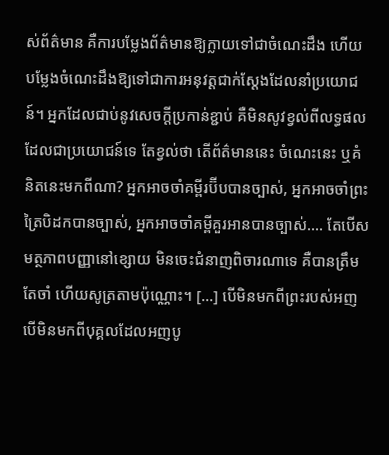ស់ព័ត៌មាន គឺការបម្លែងព័ត៌មានឱ្យក្លាយទៅជាចំណេះដឹង ហើយបម្លែងចំណេះដឹងឱ្យទៅជាការអនុវត្តជាក់ស្តែងដែលនាំប្រយោជន៍។ អ្នកដែលជាប់នូវសេចក្តីប្រកាន់ខ្ជាប់ គឺមិនសូវខ្វល់ពីលទ្ធផលដែលជាប្រយោជន៍ទេ តែខ្វល់ថា តើព័ត៌មាននេះ ចំណេះនេះ ឬគំនិតនេះមកពីណា? អ្នកអាចចាំគម្ពីរប៊ីបបានច្បាស់, អ្នកអាចចាំព្រះត្រៃបិដកបានច្បាស់, អ្នកអាចចាំគម្ពីគួរអានបានច្បាស់.... តែបើសមត្ថភាពបញ្ញានៅខ្សោយ មិនចេះជំនាញពិចារណាទេ គឺបានត្រឹមតែចាំ ហើយសូត្រតាមប៉ុណ្ណោះ។ [...] បើមិនមកពីព្រះរបស់អញ បើមិនមកពីបុគ្គលដែលអញបូ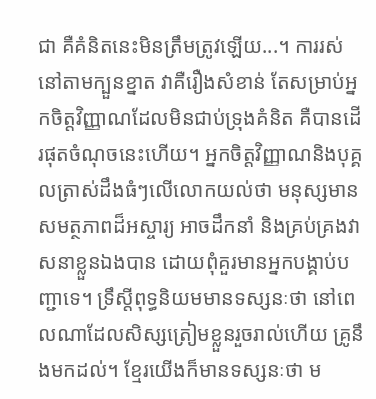ជា គឺគំនិតនេះមិនត្រឹមត្រូវឡើយ...។ ការរស់នៅតាមក្បួនខ្នាត វាគឺរឿងសំខាន់ តែសម្រាប់អ្នកចិត្តវិញ្ញាណដែលមិនជាប់ទ្រុងគំនិត គឺបានដើរផុតចំណុចនេះហើយ។ អ្នកចិត្តវិញ្ញាណនិងបុគ្គលត្រាស់ដឹងធំៗលើលោកយល់ថា មនុស្សមានសមត្ថភាពដ៏អស្ចារ្យ អាចដឹកនាំ និងគ្រប់គ្រងវាសនាខ្លួនឯងបាន ដោយពុំគួរមានអ្នកបង្គាប់បញ្ជាទេ។ ទ្រឹស្តីពុទ្ធនិយមមានទស្សនៈថា នៅពេលណាដែលសិស្សត្រៀមខ្លួនរួចរាល់ហើយ គ្រូនឹងមកដល់។ ខ្មែរយើងក៏មានទស្សនៈថា ម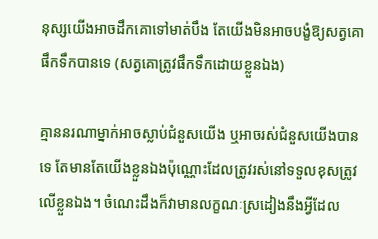នុស្សយើងអាចដឹកគោទៅមាត់បឹង តែយើងមិនអាចបង្ខំឱ្យសត្វគោផឹកទឹកបានទេ (សត្វគោត្រូវផឹកទឹកដោយខ្លួនឯង)

គ្មាននរណាម្នាក់អាចស្លាប់ជំនួសយើង ឬអាចរស់ជំនួសយើងបានទេ តែមានតែយើងខ្លួនឯងប៉ុណ្ណោះដែលត្រូវរស់នៅទទួលខុសត្រូវលើខ្លួនឯង។ ចំណេះដឹងក៏វាមានលក្ខណៈស្រដៀងនឹងអ្វីដែល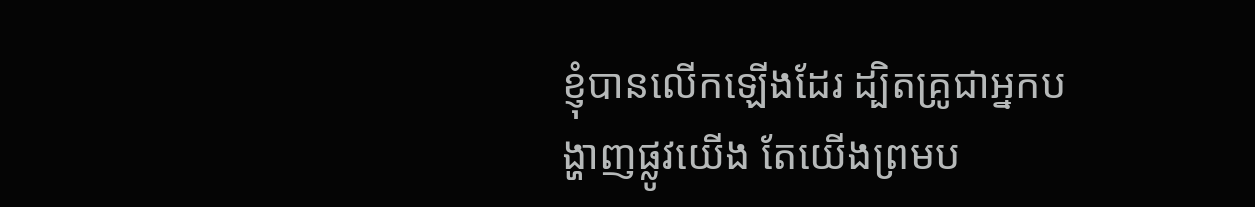ខ្ញុំបានលើកឡើងដែរ ដ្បិតគ្រូជាអ្នកបង្ហាញផ្លូវយើង តែយើងព្រមប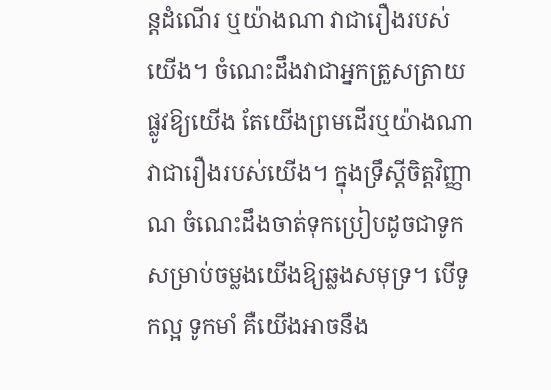ន្តដំណើរ ឬយ៉ាងណា វាជារឿងរបស់យើង។ ចំណេះដឹងវាជាអ្នកត្រួសត្រាយផ្លូវឱ្យយើង តែយើងព្រមដើរឬយ៉ាងណា វាជារឿងរបស់យើង។ ក្នុងទ្រឹស្តីចិត្តវិញ្ញាណ ចំណេះដឹងចាត់ទុកប្រៀបដូចជាទូកសម្រាប់ចម្លងយើងឱ្យឆ្លងសមុទ្រ។ បើទូកល្អ ទូកមាំ គឺយើងអាចនឹង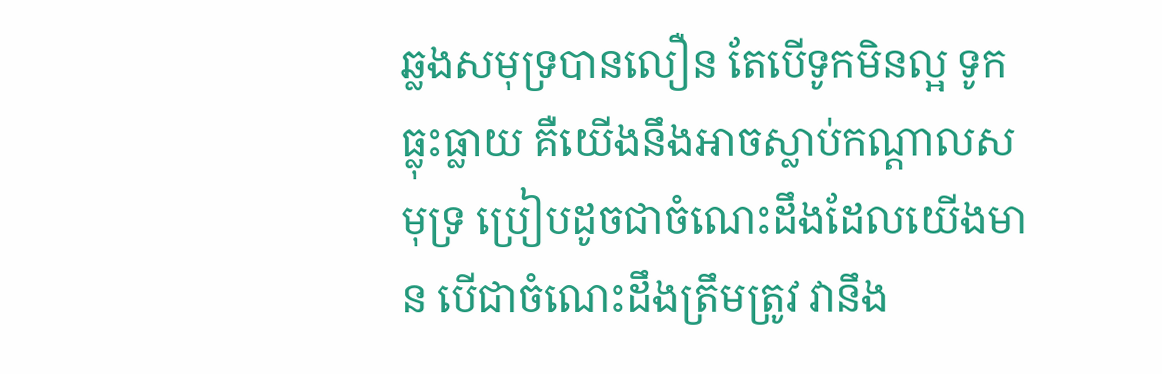ឆ្លងសមុទ្របានលឿន តែបើទូកមិនល្អ ទូកធ្លុះធ្លាយ គឺយើងនឹងអាចស្លាប់កណ្តាលសមុទ្រ ប្រៀបដូចជាចំណេះដឹងដែលយើងមាន បើជាចំណេះដឹងត្រឹមត្រូវ វានឹង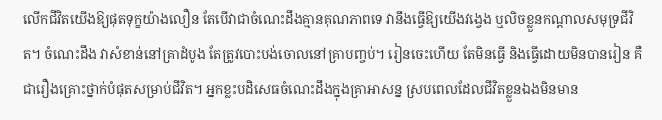លើកជីវិតយើងឱ្យផុតទុក្ខយ៉ាងលឿន តែបើវាជាចំណេះដឹងគ្មានគុណភាពទេ វានឹងធ្វើឱ្យយើងវង្វេង ឬលិចខ្លួនកណ្តាលសមុទ្រជីវិត។ ចំណេះដឹង វាសំខាន់នៅគ្រាដំបូង តែត្រូវបោះបង់ចោលនៅគ្រាបញ្ចប់។ រៀនចេះហើយ តែមិនធ្វើ និងធ្វើដោយមិនបានរៀន គឺជារឿងគ្រោះថ្នាក់បំផុតសម្រាប់ជីវិត។ អ្នកខ្លះបដិសេធចំណេះដឹងក្នុងគ្រាអាសន្ន ស្របពេលដែលជីវិតខ្លួនឯងមិនមាន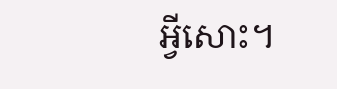អ្វីសោះ។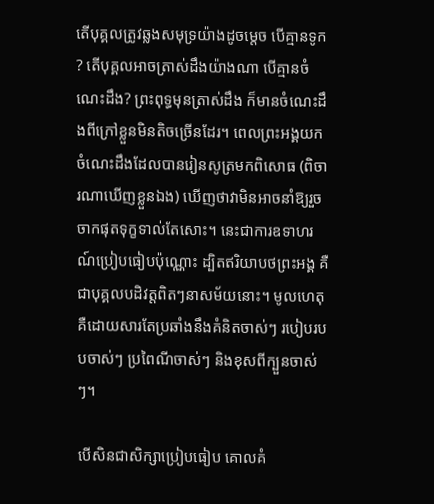តើបុគ្គលត្រូវឆ្លងសមុទ្រយ៉ាងដូចម្តេច បើគ្មានទូក? តើបុគ្គលអាចត្រាស់ដឹងយ៉ាងណា បើគ្មានចំណេះដឹង? ព្រះពុទ្ធមុនត្រាស់ដឹង ក៏មានចំណេះដឹងពីក្រៅខ្លួនមិនតិចច្រើនដែរ។ ពេលព្រះអង្គយកចំណេះដឹងដែលបានរៀនសូត្រមកពិសោធ (ពិចារណាឃើញខ្លួនឯង) ឃើញថាវាមិនអាចនាំឱ្យរួចចាកផុតទុក្ខទាល់តែសោះ។ នេះជាការឧទាហរណ៍ប្រៀបធៀបប៉ុណ្ណោះ ដ្បិតឥរិយាបថព្រះអង្គ គឺជាបុគ្គលបដិវត្តពិតៗនាសម័យនោះ។ មូលហេតុ គឺដោយសារតែប្រឆាំងនឹងគំនិតចាស់ៗ របៀបរបបចាស់ៗ ប្រពៃណីចាស់ៗ និងខុសពីក្បួនចាស់ៗ។

បើសិនជាសិក្សាប្រៀបធៀប គោលគំ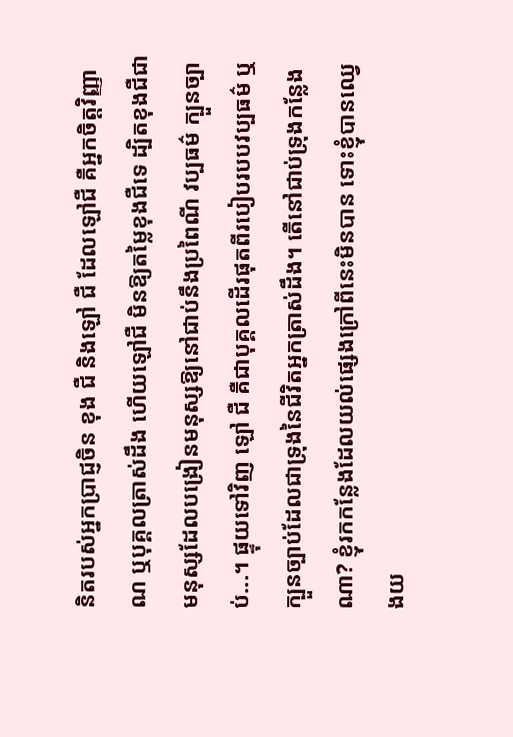និតរបស់អ្នកប្រាជ្ញចិន ខុង ជឺ និងឡៅ ជឺ ដែលឡៅជឺ គឺអ្នកចិត្តវិញ្ញាណ ឬបុគ្គលត្រាស់ដឹង ហើយឡៅជឺ មិនឱ្យតម្លៃខុងជឺទេ ដ្បិតខុងជឺជាមនុស្សដែលបង្រៀនមនុស្សឱ្យនៅជាប់នឹងប្រពៃណី វប្បធម៌ ក្បួនច្បាប់...។ ផ្ទុយទៅវិញ ឡៅ ជឺ គឺជាបុគ្គលដើរផុតពីរបៀបរបបវប្បធម៌ ឬក្បួនច្បាប់ដែលជាទ្រុងនៃជីវិតអ្នកត្រាស់ដឹង។ តើនៅជាប់ទ្រុងកន្លែងណា? ខ្ញុំរកកន្លែងដែលយល់ផ្សេងក្រៅពីនេះមិនបាន ទោះខ្ញុំបានឈ្វេងយ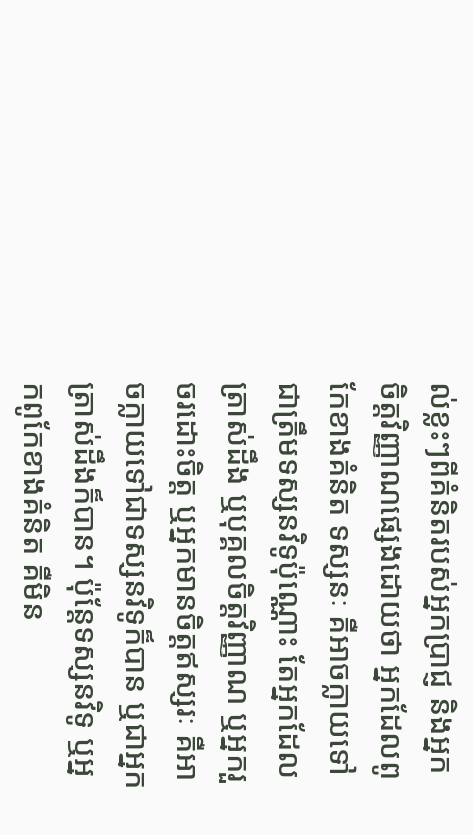ល់ខ្លះៗពីគំនិតរបស់អ្នកប្រាជ្ញ និងអ្នកចិត្តវិញ្ញាណផ្សេងដោយថា អ្នកដែលពូកែខាងគំនិត ទស្សនៈ គឺអាចក្លាយទៅជាត្រឹមទស្សនវិទូប៉ុណ្ណោះ តែអ្នកដែលត្រាស់ដឹង ឬបុគ្គលចិត្តវិញ្ញាណ ឬអ្នករួចរដោះចិត្ត ឬអ្នកមានចិត្តឥស្សរៈ គឺអាចក្លាយទៅជាទស្សនវិទូក៏បាន ឬជាអ្នកត្រាស់ដឹងក៏បាន។ ប៉ុន្តែទស្សនវិទូ ឬអ្នកពូកែខាងគំនិត គឺមិន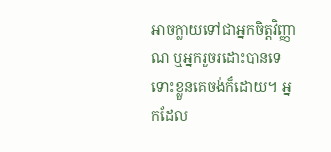អាចក្លាយទៅជាអ្នកចិត្តវិញ្ញាណ ឬអ្នករួចរដោះបានទេ ទោះខ្លួនគេចង់ក៏ដោយ។ អ្នកដែល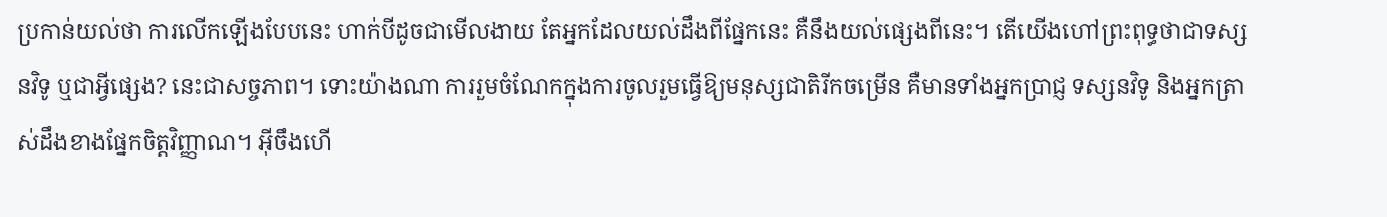ប្រកាន់យល់ថា ការលើកឡើងបែបនេះ ហាក់បីដូចជាមើលងាយ តែអ្នកដែលយល់ដឹងពីផ្នែកនេះ គឺនឹងយល់ផ្សេងពីនេះ។ តើយើងហៅព្រះពុទ្ធថាជាទស្សនវិទូ ឬជាអ្វីផ្សេង? នេះជាសច្ចភាព។ ទោះយ៉ាងណា ការរួមចំណែកក្នុងការចូលរួមធ្វើឱ្យមនុស្សជាតិរីកចម្រើន គឺមានទាំងអ្នកប្រាជ្ញ ទស្សនវិទូ និងអ្នកត្រាស់ដឹងខាងផ្នែកចិត្តវិញ្ញាណ។ អ៊ីចឹងហើ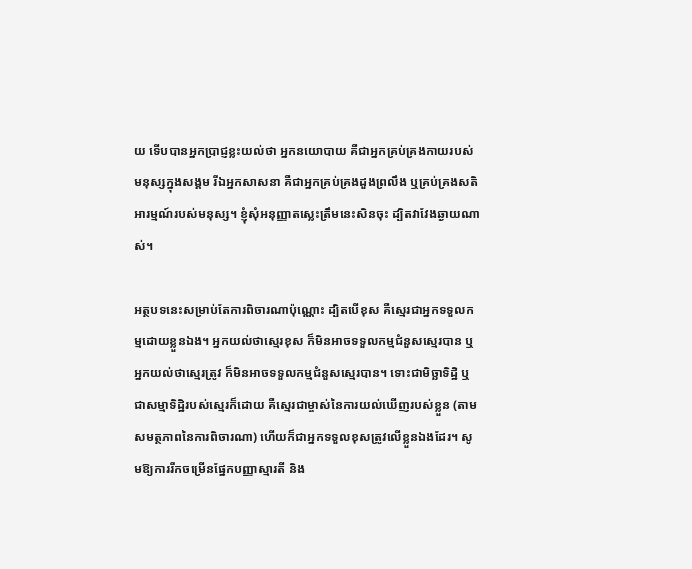យ ទើបបានអ្នកប្រាជ្ញខ្លះយល់ថា អ្នកនយោបាយ គឺជាអ្នកគ្រប់គ្រងកាយរបស់មនុស្សក្នុងសង្គម រីឯអ្នកសាសនា គឺជាអ្នកគ្រប់គ្រងដួងព្រលឹង ឬគ្រប់គ្រងសតិអារម្មណ៍របស់មនុស្ស។ ខ្ញុំសុំអនុញ្ញាតស្លេះត្រឹមនេះសិនចុះ ដ្បិតវាវែងឆ្ងាយណាស់។

អត្ថបទនេះសម្រាប់តែការពិចារណាប៉ុណ្ណោះ ដ្បិតបើខុស គឺស្មេរជាអ្នកទទួលកម្មដោយខ្លួនឯង។ អ្នកយល់ថាស្មេរខុស ក៏មិនអាចទទួលកម្មជំនួសស្មេរបាន ឬអ្នកយល់ថាស្មេរត្រូវ ក៏មិនអាចទទួលកម្មជំនួសស្មេរបាន។ ទោះជាមិច្ឆាទិដ្ឋិ ឬជាសម្មាទិដ្ឋិរបស់ស្មេរក៏ដោយ គឺស្មេរជាម្ចាស់នៃការយល់ឃើញរបស់ខ្លួន (តាមសមត្ថភាពនៃការពិចារណា) ហើយក៏ជាអ្នកទទួលខុសត្រូវលើខ្លួនឯងដែរ។ សូមឱ្យការរីកចម្រើនផ្នែកបញ្ញាស្មារតី និង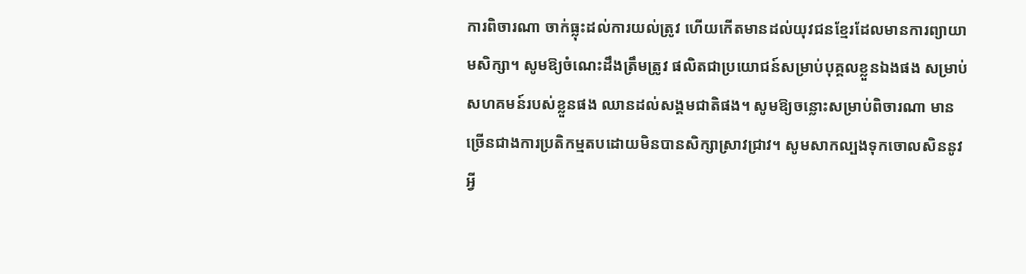ការពិចារណា ចាក់ធ្លុះដល់ការយល់ត្រូវ ហើយកើតមានដល់យុវជនខ្មែរដែលមានការព្យាយាមសិក្សា។ សូមឱ្យចំណេះដឹងត្រឹមត្រូវ ផលិតជាប្រយោជន៍សម្រាប់បុគ្គលខ្លួនឯងផង សម្រាប់សហគមន៍របស់ខ្លួនផង ឈានដល់សង្គមជាតិផង។ សូមឱ្យចន្លោះសម្រាប់ពិចារណា មានច្រើនជាងការប្រតិកម្មតបដោយមិនបានសិក្សាស្រាវជ្រាវ។ សូមសាកល្បងទុកចោលសិននូវអ្វី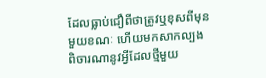ដែលធ្លាប់ជឿពីថាត្រូវឬខុសពីមុនមួយខណៈ ហើយមកសាកល្បងពិចារណានូវអ្វីដែលថ្មីមួយ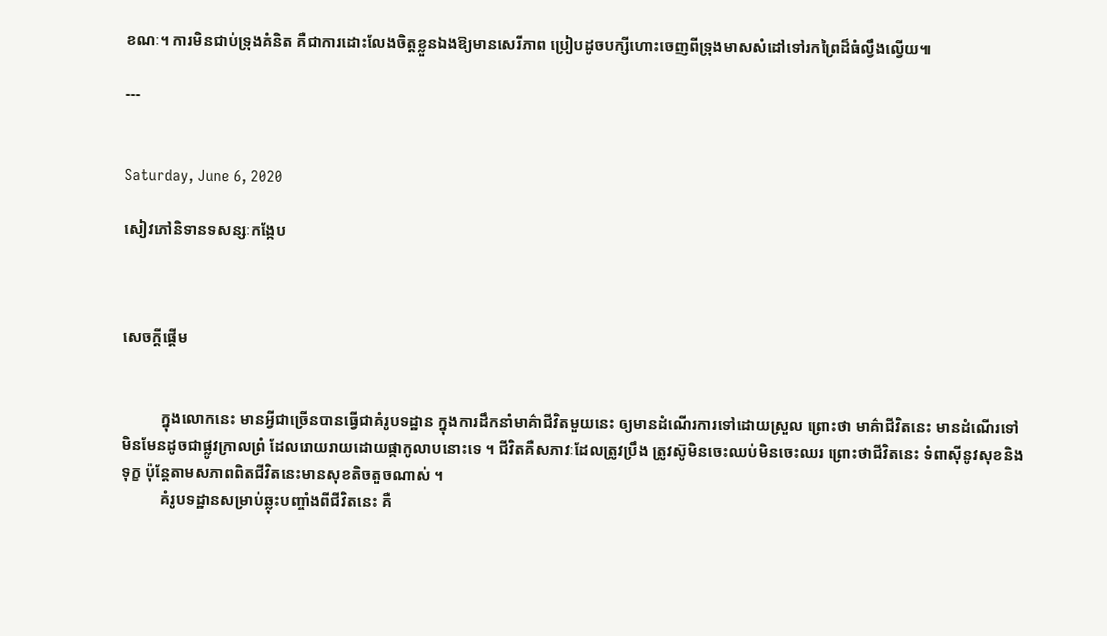ខណៈ។ ការមិនជាប់ទ្រុងគំនិត គឺជាការដោះលែងចិត្តខ្លួនឯងឱ្យមានសេរីភាព ប្រៀបដូចបក្សីហោះចេញពីទ្រុងមាសសំដៅទៅរកព្រៃដ៏ធំល្វឹងល្វើយ៕

---


Saturday, June 6, 2020

សៀវភៅនិទានទសន្សៈកង្កែប



សេចក្ដីផ្ដើម


          ក្នុងលោកនេះ មានអ្វីជាច្រើនបានធ្វើជាគំរូបទដ្ឋាន ក្នុងការដឹកនាំមាគ៌ាជីវិតមួយនេះ ឲ្យមានដំណើរការទៅដោយស្រួល ព្រោះថា មាគ៌ាជីវិតនេះ មានដំណើរទៅមិនមែនដូចជាផ្លូវក្រាលព្រំ ដែលរោយរាយដោយផ្កាកូលាបនោះទេ ។ ជីវិតគឺសភាវៈដែលត្រូវប្រឹង ត្រូវស៊ូមិនចេះឈប់មិនចេះឈរ ព្រោះថាជីវិតនេះ ទំពាស៊ីនូវសុខនិងទុក្ខ ប៉ុន្តែតាមសភាពពិតជីវិតនេះមានសុខតិចតួចណាស់ ។
          គំរូបទដ្ឋានសម្រាប់ឆ្លុះបញ្ចាំងពីជីវិតនេះ គឺ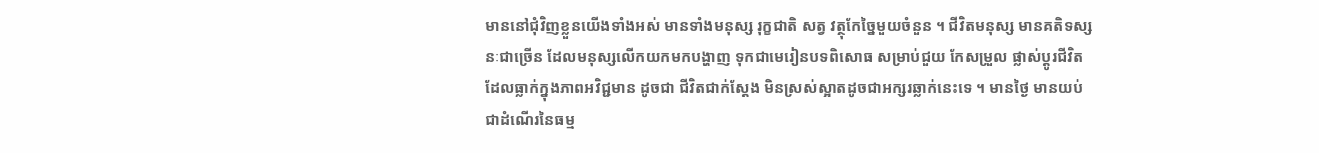មាននៅជុំវិញខ្លួនយើងទាំងអស់ មានទាំងមនុស្ស រុក្ខជាតិ សត្វ វត្ថុកែច្នៃមួយចំនួន ។ ជីវិតមនុស្ស មានគតិទស្សនៈជាច្រើន ដែលមនុស្សលើកយកមកបង្ហាញ ទុកជាមេរៀនបទពិសោធ សម្រាប់ជួយ កែសម្រួល ផ្លាស់ប្ដូរជីវិតដែលធ្លាក់ក្នុងភាពអវិជ្ជមាន ដូចជា ជីវិតជាក់ស្ដែង មិនស្រស់ស្អាតដូចជាអក្សរឆ្លាក់នេះទេ ។ មានថ្ងៃ មានយប់ ជាដំណើរនៃធម្ម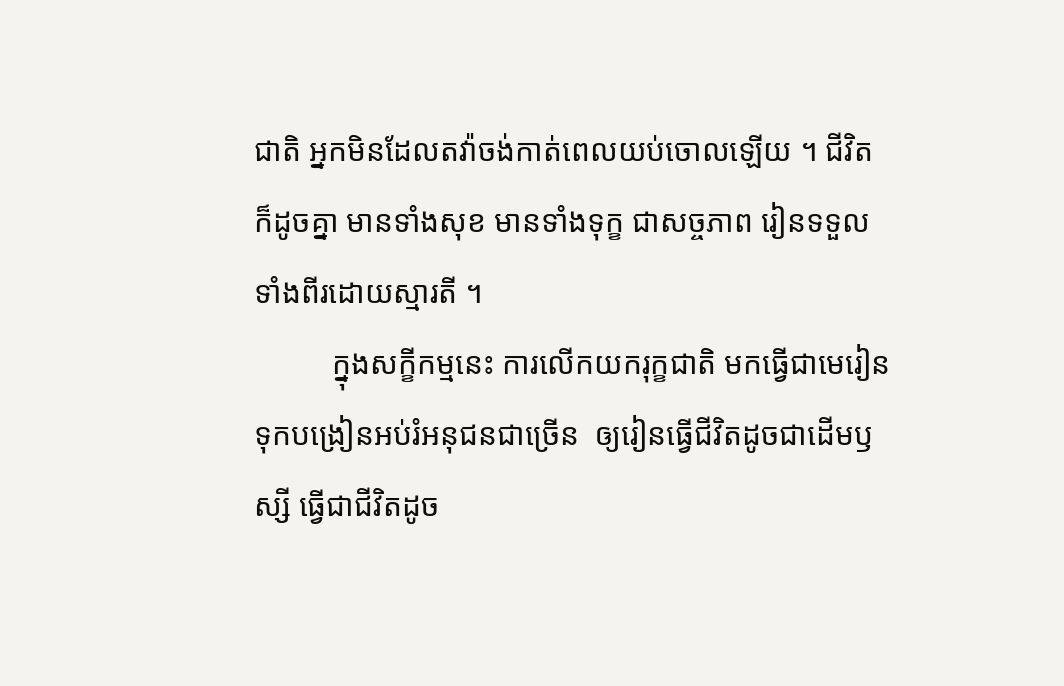ជាតិ អ្នកមិនដែលតវ៉ាចង់កាត់ពេលយប់ចោលឡើយ ។ ជីវិតក៏ដូចគ្នា មានទាំងសុខ មានទាំងទុក្ខ ជាសច្ចភាព រៀនទទួលទាំងពីរដោយស្មារតី ។
          ក្នុងសក្ខីកម្មនេះ ការលើកយករុក្ខជាតិ មកធ្វើជាមេរៀន ទុកបង្រៀនអប់រំអនុជនជាច្រើន  ឲ្យរៀនធ្វើជីវិតដូចជាដើមឫស្សី ធ្វើជាជីវិតដូច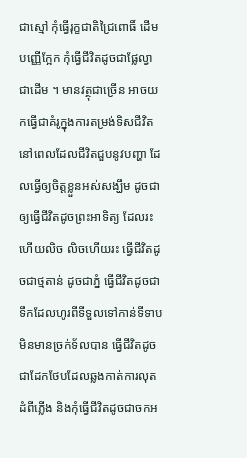ជាស្មៅ កុំធ្វើរុក្ខជាតិជ្រៃពោធិ៍ ដើមបញ្ញើក្អែក កុំធ្វើជីវិតដូចជាផ្លែល្វាជាដើម ។ មានវត្ថុជាច្រើន អាចយកធ្វើជាគំរូក្នុងការតម្រង់ទិសជីវិត នៅពេលដែលជីវិតជួបនូវបញ្ហា ដែលធ្វើឲ្យចិត្តខ្លួនអស់សង្ឃឹម ដូចជា ឲ្យធ្វើជីវិតដូចព្រះអាទិត្យ ដែលរះហើយលិច លិចហើយរះ ធ្វើជីវិតដូចជាថ្មតាន់ ដូចជាភ្នំ ធ្វើជីវិតដូចជាទឹកដែលហូរពីទីទួលទៅកាន់ទីទាប មិនមានច្រក់ទ័លបាន ធ្វើជីវិតដូចជាដែកថែបដែលឆ្លងកាត់ការលុតដំពីភ្លើង និងកុំធ្វើជីវិតដូចជាចកអ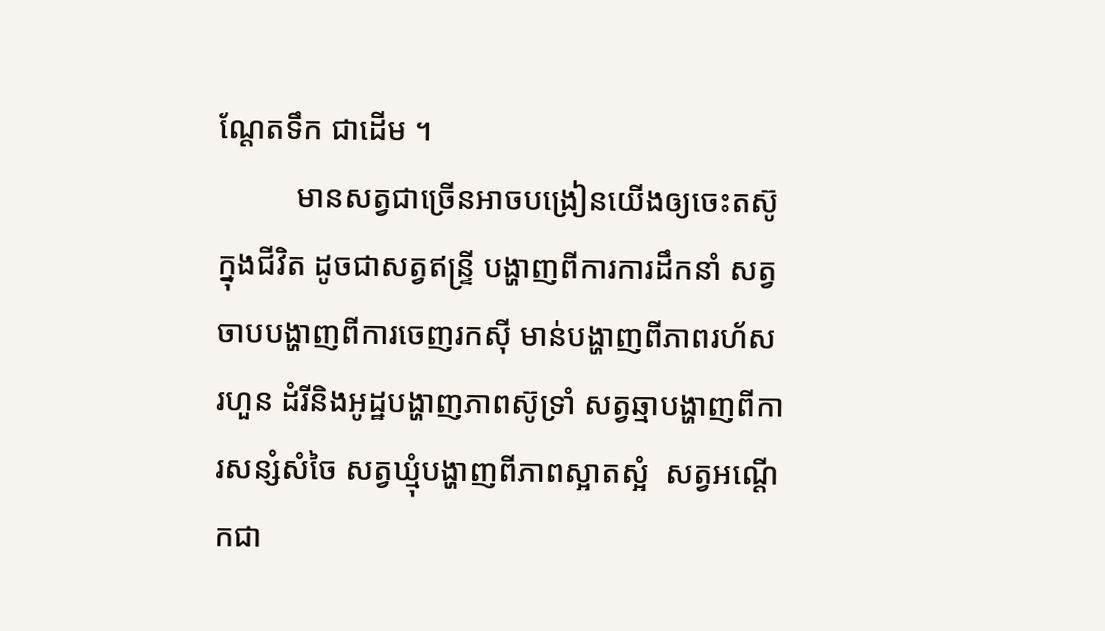ណ្ដែតទឹក ជាដើម ។
          មានសត្វជាច្រើនអាចបង្រៀនយើងឲ្យចេះតស៊ូក្នុងជីវិត ដូចជាសត្វឥន្ទ្រី បង្ហាញពីការការដឹកនាំ សត្វចាបបង្ហាញពីការចេញរកស៊ី មាន់បង្ហាញពីភាពរហ័សរហួន ដំរីនិងអូដ្ឋបង្ហាញភាពស៊ូទ្រាំ សត្វឆ្មាបង្ហាញពីការសន្សំសំចៃ សត្វឃ្មុំបង្ហាញពីភាពស្អាតស្អំ  សត្វអណ្ដើកជា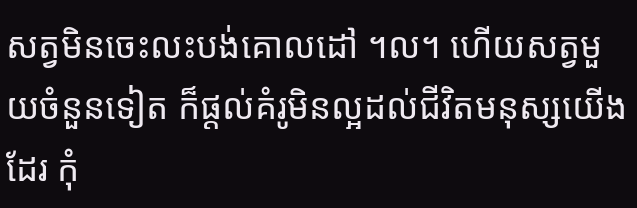សត្វមិនចេះលះបង់គោលដៅ ។ល។ ហើយសត្វមួយចំនួនទៀត ក៏ផ្ដល់គំរូមិនល្អដល់ជីវិតមនុស្សយើងដែរ កុំ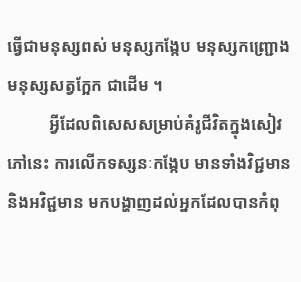ធ្វើជាមនុស្សពស់ មនុស្សកង្កែប មនុស្សកញ្ជ្រោង មនុស្សសត្វក្អែក ជាដើម ។
          អ្វីដែលពិសេសសម្រាប់គំរូជីវិតក្នុងសៀវភៅនេះ ការលើកទស្សនៈកង្កែប មានទាំងវិជ្ជមាន និងអវិជ្ជមាន មកបង្ហាញដល់អ្នកដែលបានកំពុ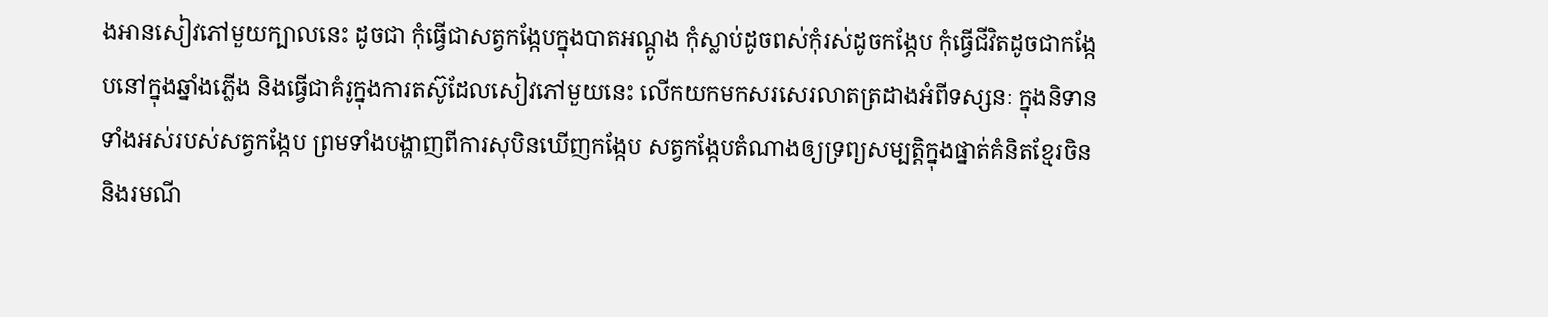ងអានសៀវភៅមួយក្បាលនេះ ដូចជា កុំធ្វើជាសត្វកង្កែបក្នុងបាតអណ្ដូង កុំស្លាប់ដូចពស់កុំរស់ដូចកង្កែប កុំធ្វើជីវិតដូចជាកង្កែបនៅក្នុងឆ្នាំងភ្លើង និងធ្វើជាគំរូក្នុងការតស៊ូដែលសៀវភៅមួយនេះ លើកយកមកសរសេរលាតត្រដាងអំពីទស្សនៈ ក្នុងនិទានទាំងអស់របស់សត្វកង្កែប ព្រមទាំងបង្ហាញពីការសុបិនឃើញកង្កែប សត្វកង្កែបតំណាងឲ្យទ្រព្យសម្បត្តិក្នុងផ្នាត់គំនិតខ្មែរចិន និងរមណី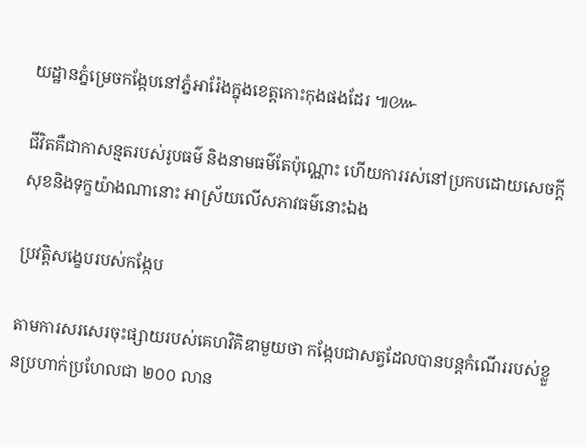យដ្ឋានភ្នំម្រេចកង្កែបនៅភ្នំអារ៉ែងក្នុងខេត្តកោះកុងផងដែរ ៕៚

ជីវិតគឺជាកាសន្មតរបស់រូបធម៌ និងនាមធម៌តែប៉ុណ្ណោះ ហើយការរស់នៅប្រកបដោយសេចក្ដីសុខនិងទុក្ខយ៉ាងណានោះ អាស្រ័យលើសភាវធម៌នោះឯង

ប្រវត្តិសង្ខេបរបស់កង្កែប

តាមការសរសេរចុះផ្សាយរបស់គេហវិគិឌាមួយថា កង្កែបជាសត្វដែលបានបន្តកំណើររបស់ខ្លួនប្រហាក់ប្រហែលជា ២០០ លាន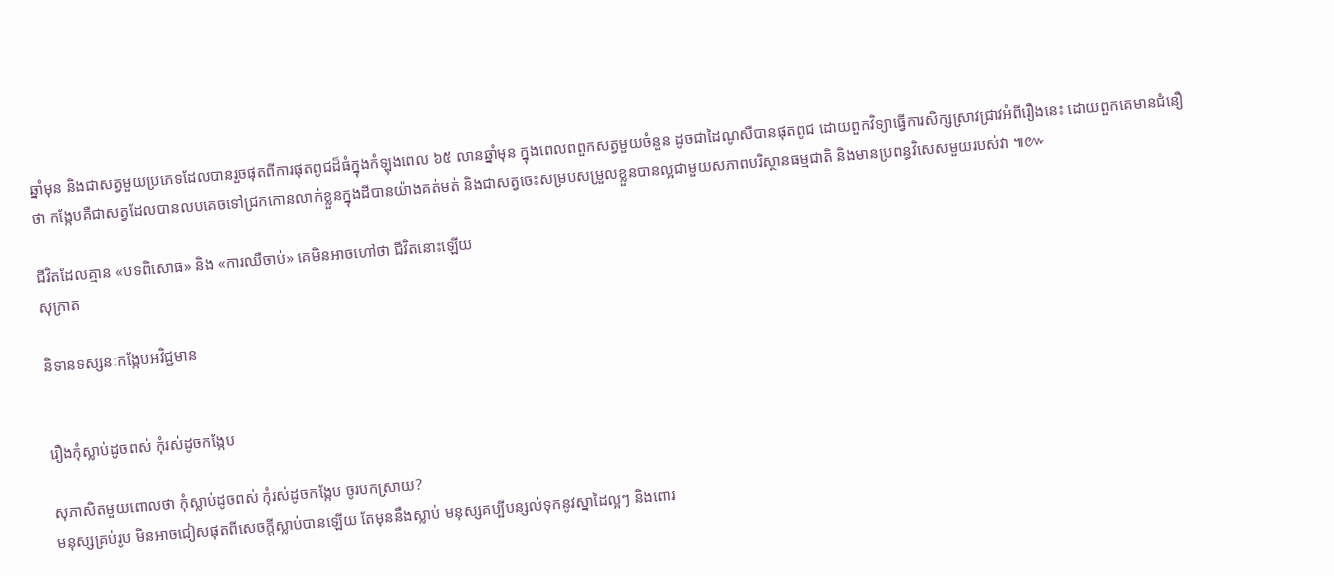ឆ្នាំមុន និងជាសត្វមួយប្រភេទដែលបានរួចផុតពីការផុតពូជដ៏ធំក្នុងកំឡុងពេល ៦៥ លានឆ្នាំមុន ក្នុងពេលពពួកសត្វមួយចំនួន ដូចជាដៃណូសឺបានផុតពូជ ដោយពួកវិទ្យាធ្វើការសិក្សស្រាវជ្រាវអំពីរឿងនេះ ដោយពួកគេមានជំនឿថា កង្កែបគឺជាសត្វដែលបានលបគេចទៅជ្រកកោនលាក់ខ្លួនក្នុងដីបានយ៉ាងគត់មត់ និងជាសត្វចេះសម្របសម្រួលខ្លួនបានល្អជាមួយសភាពបរិស្ថានធម្មជាតិ និងមានប្រពន្ធវិសេសមួយរបស់វា ៕៚

ជីវិតដែលគ្មាន «បទពិសោធ» និង «ការឈឺចាប់» គេមិនអាចហៅថា ជីវិតនោះឡើយ
សុក្រាត

និទានទស្សនៈកង្កែបអវិជ្ជមាន


រឿងកុំស្លាប់ដូចពស់ កុំរស់ដូចកង្កែប

សុភាសិតមួយពោលថា កុំស្លាប់ដូចពស់ កុំរស់ដូចកង្កែប ចូរបកស្រាយ?
មនុស្សគ្រប់រូប មិនអាចជៀសផុតពីសេចក្តីស្លាប់បានឡើយ តែមុននឹងស្លាប់ មនុស្សគប្បីបន្សល់ទុកនូវស្នាដៃល្អៗ និងពោរ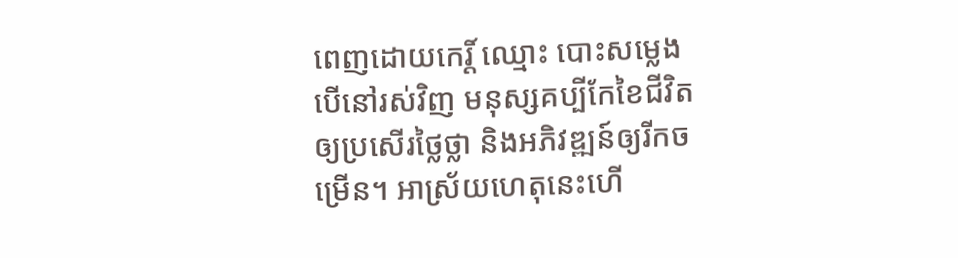ពេញដោយកេរិ៍្ត ឈ្មោះ បោះសម្លេង បើនៅរស់វិញ មនុស្សគប្បីកែខៃជីវិត ឲ្យប្រសើរថ្លៃថ្លា និងអភិវឌ្ឍន៍ឲ្យរីកចម្រើន។ អាស្រ័យហេតុនេះហើ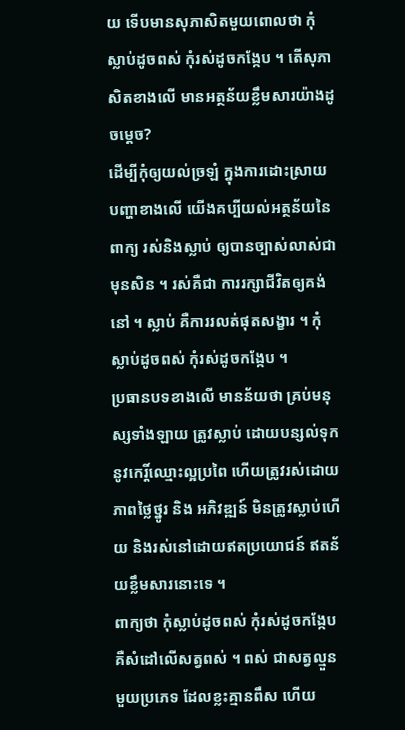យ ទើបមានសុភាសិតមួយពោលថា កុំស្លាប់ដូចពស់ កុំរស់ដូចកង្កែប ។ តើសុភាសិតខាងលើ មានអត្ថន័យខ្លឹមសារយ៉ាងដូចមេ្តច?
ដើម្បីកុំឲ្យយល់ច្រឡំ ក្នុងការដោះស្រាយបញ្ហាខាងលើ យើងគប្បីយល់អត្ថន័យនៃពាក្យ រស់និងស្លាប់ ឲ្យបានច្បាស់លាស់ជាមុនសិន ។ រស់គឺជា ការរក្សាជីវិតឲ្យគង់នៅ ។ ស្លាប់ គឺការរលត់ផុតសង្ខារ ។ កុំស្លាប់ដូចពស់ កុំរស់ដូចកង្កែប ។
ប្រធានបទខាងលើ មានន័យថា គ្រប់មនុស្សទាំងឡាយ ត្រូវស្លាប់ ដោយបន្សល់ទុកនូវកេរ្តិ៍ឈ្មោះល្អប្រពៃ ហើយត្រូវរស់ដោយភាពថ្លៃថ្នូរ និង អភិវឌ្ឍន៍ មិនត្រូវស្លាប់ហើយ និងរស់នៅដោយឥតប្រយោជន៍ ឥតន័យខ្លឹមសារនោះទេ ។
ពាក្យថា កុំស្លាប់ដូចពស់ កុំរស់ដូចកង្កែប គឺសំដៅលើសត្វពស់ ។ ពស់ ជាសត្វល្មួនមួយប្រភេទ ដែលខ្លះគ្មានពឹស ហើយ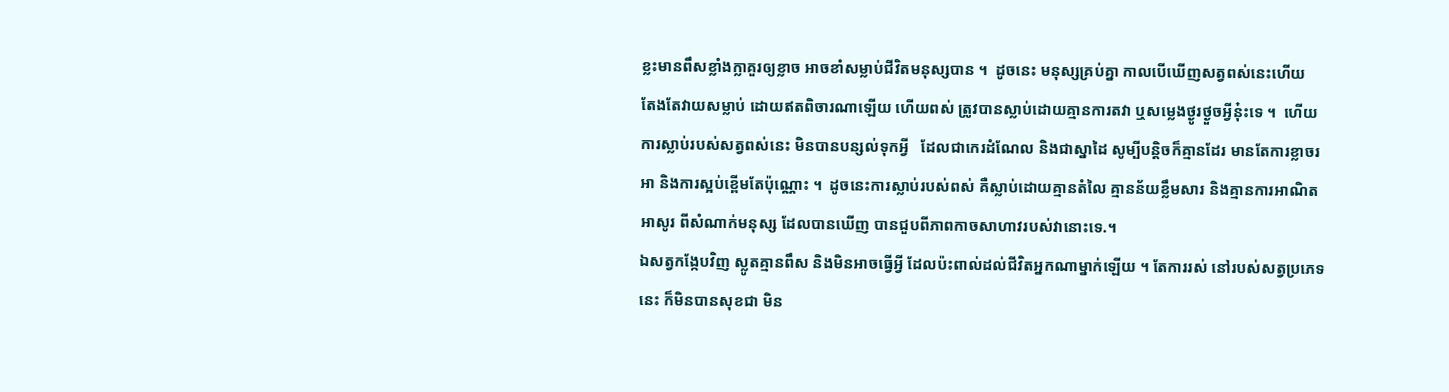ខ្លះមានពឹសខ្លាំងក្លាគួរឲ្យខ្លាច អាចខាំសម្លាប់ជីវិតមនុស្សបាន ។  ដូចនេះ មនុស្សគ្រប់គ្នា កាលបើឃើញសត្វពស់នេះហើយ   តែងតែវាយសម្លាប់ ដោយឥតពិចារណាឡើយ ហើយពស់ ត្រូវបានស្លាប់ដោយគ្មានការតវា ឬសម្លេងថ្ងូរថ្ងួចអ្វីនុ៎ះទេ ។  ហើយការស្លាប់របស់សត្វពស់នេះ មិនបានបន្សល់ទុកអ្វី   ដែលជាកេរដំណែល និងជាស្នាដៃ សូម្បីបន្តិចក៏គ្មានដែរ មានតែការខ្លាចរអា និងការស្អប់ខ្ពើមតែប៉ុណ្ណោះ ។  ដូចនេះការស្លាប់របស់ពស់ គឺស្លាប់ដោយគ្មានតំលៃ គ្មានន័យខ្លឹមសារ និងគ្មានការអាណិតអាសូរ ពីសំណាក់មនុស្ស ដែលបានឃើញ បានជួបពីភាពកាចសាហាវរបស់វានោះទេ.។
ឯសត្វកង្កែបវិញ ស្លូតគ្មានពឹស និងមិនអាចធ្វើអ្វី ដែលប៉ះពាល់ដល់ជីវិតអ្នកណាម្នាក់ឡើយ ។ តែការរស់ នៅរបស់សត្វប្រភេទនេះ ក៏មិនបានសុខជា មិន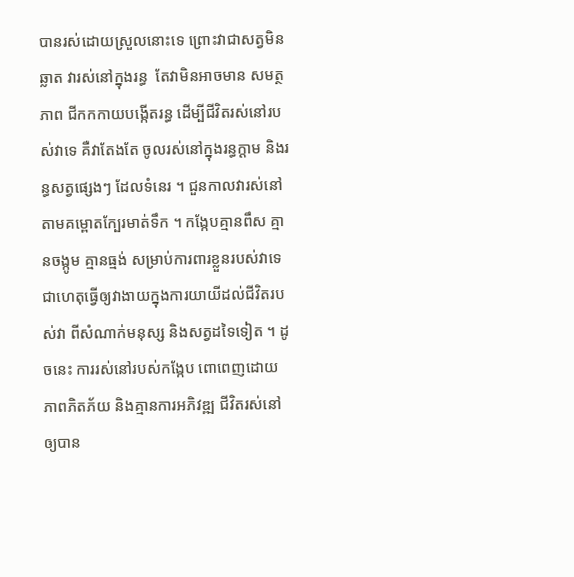បានរស់ដោយស្រួលនោះទេ ព្រោះវាជាសត្វមិនឆ្លាត វារស់នៅក្នុងរន្ធ  តែវាមិនអាចមាន សមត្ថភាព ជីកកកាយបង្កើតរន្ធ ដើម្បីជីវិតរស់នៅរបស់វាទេ គឺវាតែងតែ ចូលរស់នៅក្នុងរន្ធក្តាម និងរន្ធសត្វផ្សេងៗ ដែលទំនេរ ។ ជួនកាលវារស់នៅតាមគម្ពោតក្បែរមាត់ទឹក ។ កង្កែបគ្មានពឹស គ្មានចង្កូម គ្មានធ្មង់ សម្រាប់ការពារខ្លួនរបស់វាទេ ជាហេតុធ្វើឲ្យវាងាយក្នុងការយាយីដល់ជីវិតរបស់វា ពីសំណាក់មនុស្ស និងសត្វដទៃទៀត ។ ដូចនេះ ការរស់នៅរបស់កង្កែប ពោពេញដោយភាពភិតភ័យ និងគ្មានការអភិវឌ្ឍ ជីវិតរស់នៅឲ្យបាន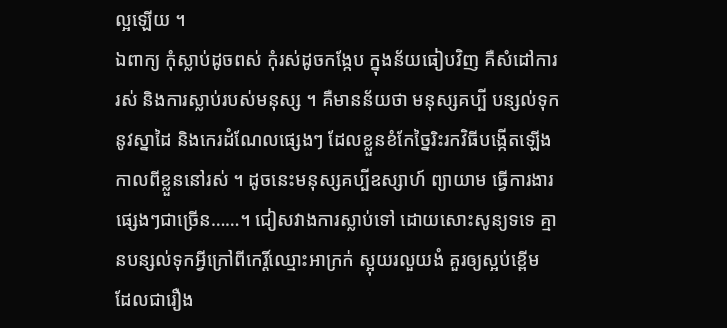ល្អឡើយ ។
ឯពាក្យ កុំស្លាប់ដូចពស់ កុំរស់ដូចកង្កែប ក្នុងន័យធៀបវិញ គឺសំដៅការរស់ និងការស្លាប់របស់មនុស្ស ។ គឺមានន័យថា មនុស្សគប្បី បន្សល់ទុកនូវស្នាដៃ និងកេរដំណែលផ្សេងៗ ដែលខ្លួនខំកែច្នៃរិះរកវិធីបង្កើតឡើង កាលពីខ្លួននៅរស់ ។ ដូចនេះមនុស្សគប្បីឧស្សាហ៍ ព្យាយាម ធ្វើការងារផ្សេងៗជាច្រើន……។ ជៀសវាងការស្លាប់ទៅ ដោយសោះសូន្យទទេ គ្មានបន្សល់ទុកអ្វីក្រៅពីកេរ្តិ៍ឈ្មោះអាក្រក់ ស្អុយរលួយងំ គួរឲ្យស្អប់ខ្ពើម ដែលជារឿង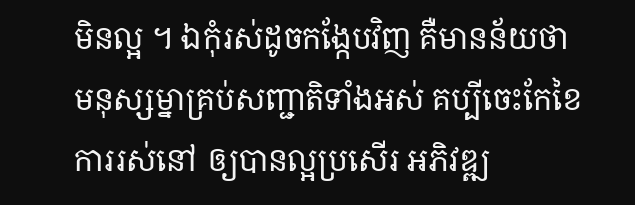មិនល្អ ។ ឯកុំរស់ដូចកង្កែបវិញ គឺមានន័យថា មនុស្សម្នាគ្រប់សញ្ជាតិទាំងអស់ គប្បីចេះកែខៃការរស់នៅ ឲ្យបានល្អប្រសើរ អភិវឌ្ឍ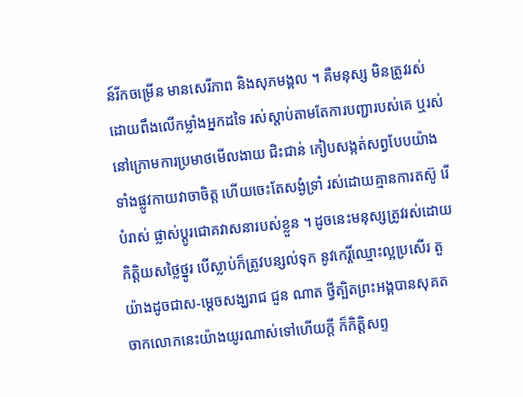ន៍រីកចម្រើន មានសេរីភាព និងសុភមង្គល ។ គឺមនុស្ស មិនត្រូវរស់ដោយពឹងលើកម្លាំងអ្នកដទៃ រស់ស្តាប់តាមតែការបញ្ជារបស់គេ ឬរស់នៅក្រោមការប្រមាថមើលងាយ ជិះជាន់ កៀបសង្កត់សព្វបែបយ៉ាង ទាំងផ្លូវកាយវាចាចិត្ត ហើយចេះតែសង្ងំទ្រាំ រស់ដោយគ្មានការតស៊ូ រើបំរាស់ ផ្លាស់ប្តូរជោគវាសនារបស់ខ្លួន ។ ដូចនេះមនុស្សត្រូវរស់ដោយកិត្តិយសថ្លៃថ្នូរ បើស្លាប់ក៏ត្រូវបន្សល់ទុក នូវកេរ្តិ៍ឈ្មោះល្អប្រសើរ តួយ៉ាងដូចជាស-ម្ដេចសង្ឃរាជ ជួន ណាត ថ្វីត្បិតព្រះអង្គបានសុគតចាកលោកនេះយ៉ាងយូរណាស់ទៅហើយក្តី ក៏កិត្តិសព្ទ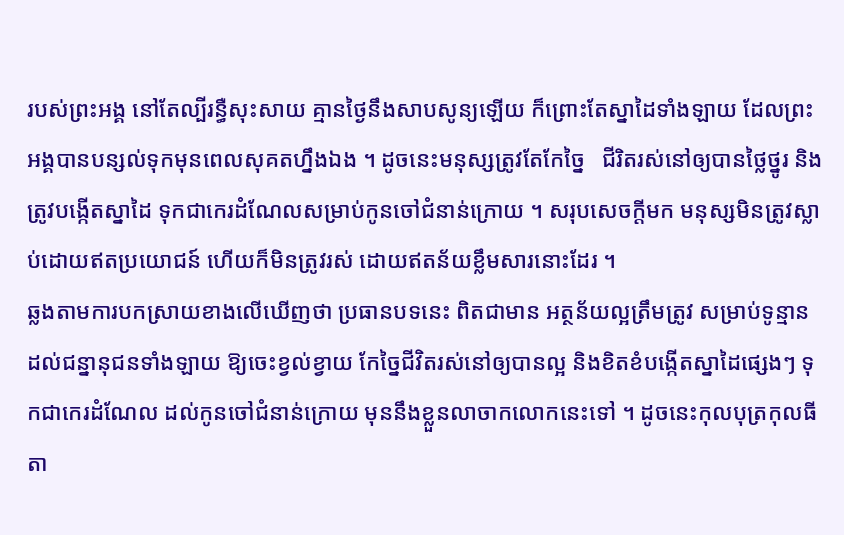របស់ព្រះអង្គ នៅតែល្បីរន្ធឺសុះសាយ គ្មានថ្ងៃនឹងសាបសូន្យឡើយ ក៏ព្រោះតែស្នាដៃទាំងឡាយ ដែលព្រះអង្គបានបន្សល់ទុកមុនពេលសុគតហ្នឹងឯង ។ ដូចនេះមនុស្សត្រូវតែកែច្នៃ   ជីរិតរស់នៅឲ្យបានថ្លៃថ្នូរ និងត្រូវបង្កើតស្នាដៃ ទុកជាកេរដំណែលសម្រាប់កូនចៅជំនាន់ក្រោយ ។ សរុបសេចក្តីមក មនុស្សមិនត្រូវស្លាប់ដោយឥតប្រយោជន៍ ហើយក៏មិនត្រូវរស់ ដោយឥតន័យខ្លឹមសារនោះដែរ ។
ឆ្លងតាមការបកស្រាយខាងលើឃើញថា ប្រធានបទនេះ ពិតជាមាន អត្ថន័យល្អត្រឹមត្រូវ សម្រាប់ទូន្មានដល់ជន្នានុជនទាំងឡាយ ឱ្យចេះខ្វល់ខ្វាយ កែច្នៃជីវិតរស់នៅឲ្យបានល្អ និងខិតខំបង្កើតស្នាដៃផ្សេងៗ ទុកជាកេរដំណែល ដល់កូនចៅជំនាន់ក្រោយ មុននឹងខ្លួនលាចាកលោកនេះទៅ ។ ដូចនេះកុលបុត្រកុលធីតា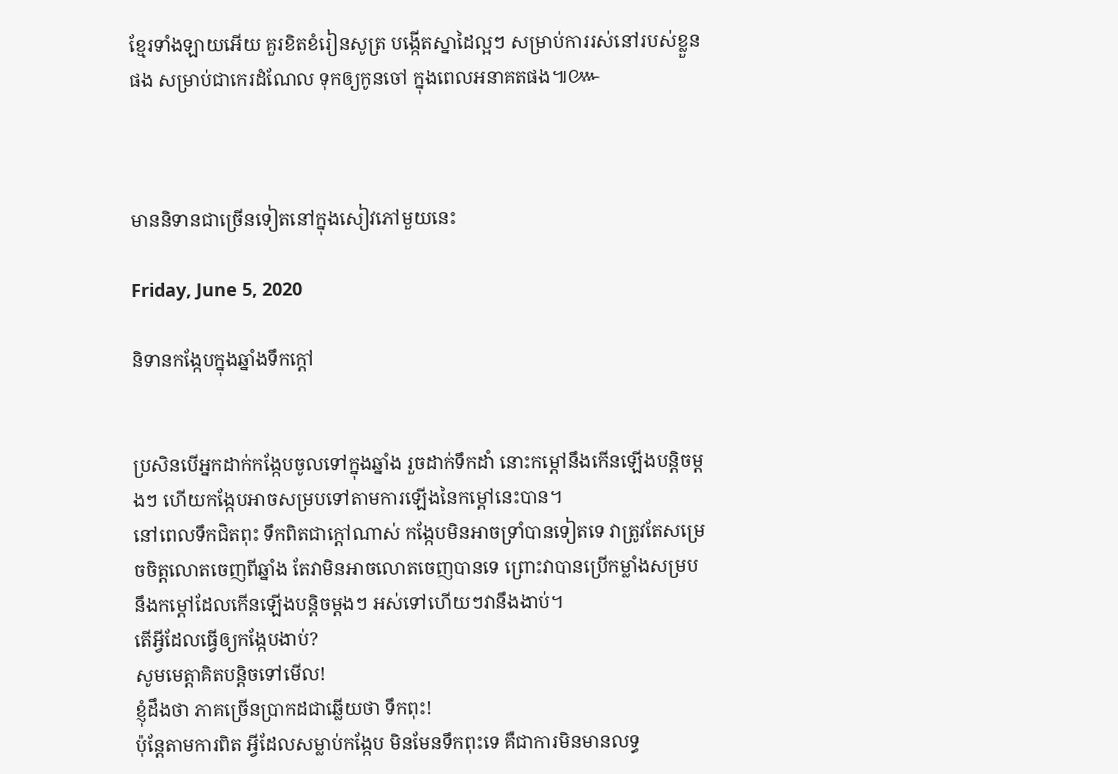ខ្មែរទាំងឡាយអើយ គួរខិតខំរៀនសូត្រ បង្កើតស្នាដៃល្អៗ សម្រាប់ការរស់នៅរបស់ខ្លួនផង សម្រាប់ជាកេរដំណែល ទុកឲ្យកូនចៅ ក្នុងពេលអនាគតផង៕៚



មាននិទានជាច្រើនទៀតនៅក្នុងសៀវភៅមួយនេះ

Friday, June 5, 2020

និទានកង្កែបក្នុងឆ្នាំងទឹកក្ដៅ


ប្រសិនបើអ្នកដាក់កង្កែបចូលទៅក្នុងឆ្នាំង រួចដាក់ទឹកដាំ នោះកម្ដៅនឹងកើនឡើងបន្តិចម្ដងៗ ហើយកង្កែបអាចសម្របទៅតាមការឡើងនៃកម្ដៅនេះបាន។
នៅពេលទឹកជិតពុះ ទឹកពិតជាក្ដៅណាស់ កង្កែបមិនអាចទ្រាំបានទៀតទេ វាត្រូវតែសម្រេចចិត្តលោតចេញពីឆ្នាំង តែវាមិនអាចលោតចេញបានទេ ព្រោះវាបានប្រើកម្លាំងសម្របនឹងកម្ដៅដែលកើនឡើងបន្តិចម្ដងៗ អស់ទៅហើយៗវានឹងងាប់។
តើអ្វីដែលធ្វើឲ្យកង្កែបងាប់?
សូមមេត្តាគិតបន្តិចទៅមើល!
ខ្ញុំដឹងថា ភាគច្រើនប្រាកដជាឆ្លើយថា ទឹកពុះ!
ប៉ុន្តែតាមការពិត អ្វីដែលសម្លាប់កង្កែប មិនមែនទឹកពុះទេ គឺជាការមិនមានលទ្ធ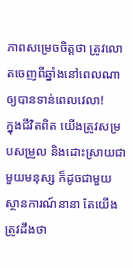ភាពសម្រេចចិត្តថា ត្រូវលោតចេញពីឆ្នាំងនៅពេលណា ឲ្យបានទាន់ពេលវេលា!
ក្នុងជីវិតពិត យើងត្រូវសម្របសម្រួល និងដោះស្រាយជាមួយមនុស្ស ក៏ដូចជាមួយស្ថានការណ៍នានា តែយើងត្រូវដឹងថា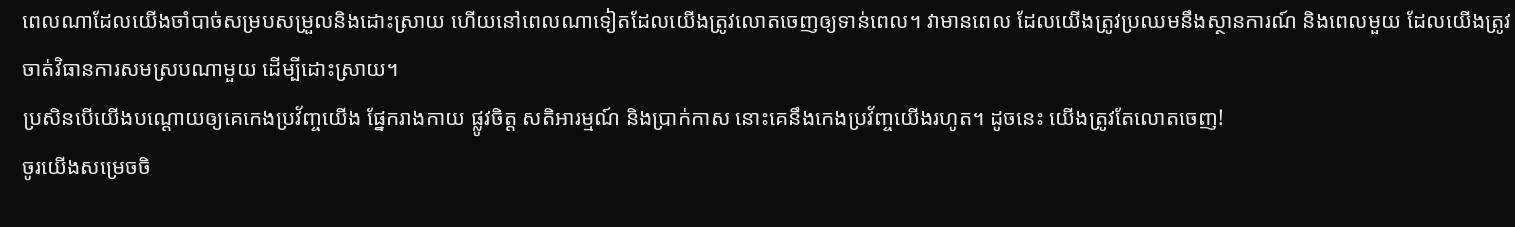ពេលណាដែលយើងចាំបាច់សម្របសម្រួលនិងដោះស្រាយ ហើយនៅពេលណាទៀតដែលយើងត្រូវលោតចេញឲ្យទាន់ពេល។ វាមានពេល ដែលយើងត្រូវប្រឈមនឹងស្ថានការណ៍ និងពេលមួយ ដែលយើងត្រូវចាត់វិធានការសមស្របណាមួយ ដើម្បីដោះស្រាយ។
ប្រសិនបើយើងបណ្ដោយឲ្យគេកេងប្រវ័ញ្ចយើង ផ្នែករាងកាយ ផ្លូវចិត្ត សតិអារម្មណ៍ និងប្រាក់កាស នោះគេនឹងកេងប្រវ័ញ្ចយើងរហូត។ ដូចនេះ យើងត្រូវតែលោតចេញ!
ចូរយើងសម្រេចចិ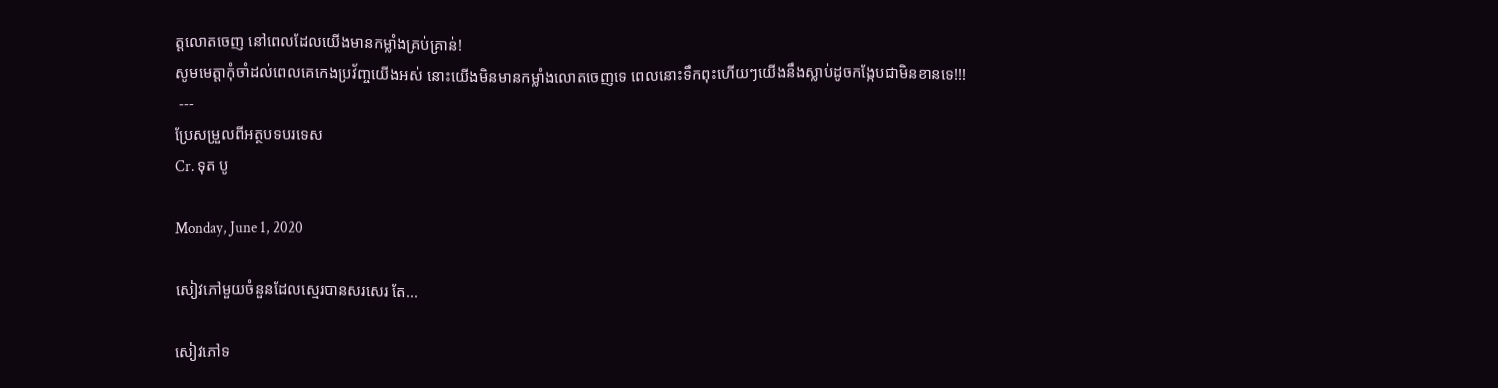ត្តលោតចេញ នៅពេលដែលយើងមានកម្លាំងគ្រប់គ្រាន់!
សូមមេត្តាកុំចាំដល់ពេលគេកេងប្រវ័ញ្ចយើងអស់ នោះយើងមិនមានកម្លាំងលោតចេញទេ ពេលនោះទឹកពុះហើយៗយើងនឹងស្លាប់ដូចកង្កែបជាមិនខានទេ!!!
 ---
ប្រែសម្រួលពីអត្ថបទបរទេស
Cr. ទុត បូ

Monday, June 1, 2020

សៀវភៅមួយចំនួនដែលស្មេរបានសរសេរ តែ...

សៀវភៅទ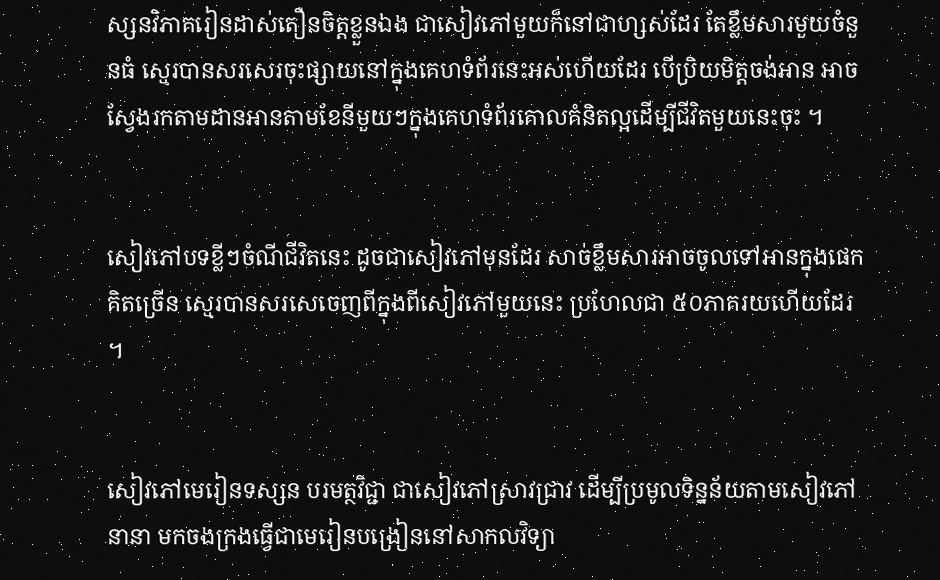ស្សនវិភាគរៀនដាស់តឿនចិត្តខ្លួនឯង ជាសៀវភៅមួយក៏នៅជាហ្សស់ដែរ តែខ្លឹមសារមួយចំនួនធំ ស្មេរបានសរសេរចុះផ្សាយនៅក្នុងគេហទំព័រនេះអស់ហើយដែរ បើប្រិយមិត្តចង់អាន អាចស្វែងរកតាមដានអានតាមខែនីមួយៗក្នុងគេហទំព័រគោលគំនិតល្អដើម្បីជីវិតមួយនេះចុះ ។


សៀវភៅបទខ្លីៗចំណីជីវិតនេះ ដូចជាសៀវភៅមុនដែរ សាច់ខ្លឹមសារអាចចូលទៅអានក្នុងផេកគិតច្រើន ស្មេរបានសរសេចេញពីក្នុងពីសៀវភៅមួយនេះ ប្រហែលជា ៥០ភាគរយហើយដែរ ។


សៀវភៅមេរៀនទស្សន បរមត្ថវិជ្ជា ជាសៀវភៅស្រាវជ្រាវ ដើម្បីប្រមូលទិន្នន័យតាមសៀវភៅនានា មកចងក្រងធ្វើជាមេរៀនបង្រៀននៅសាកលវិទ្យា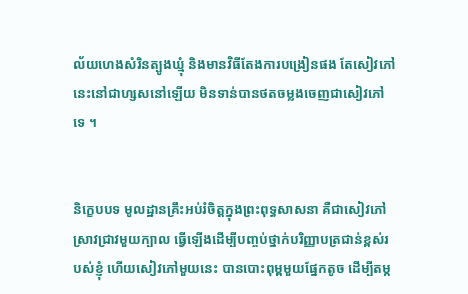ល័យហេងសំរិនត្បូងឃ្មុំ និងមានវិធីតែងការបង្រៀនផង តែសៀវភៅនេះនៅជាហ្សសនៅឡើយ មិនទាន់បានថតចម្លងចេញជាសៀវភៅទេ ។


និក្ខេបបទ មូលដ្ឋានគ្រឹះអប់រំចិត្តក្នុងព្រះពុទ្ធសាសនា គឺជាសៀវភៅស្រាវជ្រាវមួយក្បាល ធ្វើឡើងដើម្បីបញ្ចប់ថ្នាក់បរិញ្ញាបត្រជាន់ខ្ពស់របស់ខ្ញុំ ហើយសៀវភៅមួយនេះ បានបោះពុម្ពមួយផ្នែកតូច ដើម្បីតម្ក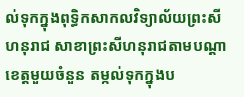ល់ទុកក្នុងពុទ្ធិកសាកលវិទ្យាល័យព្រះសីហនុរាជ សាខាព្រះសីហនុរាជតាមបណ្ដាខេត្តមួយចំនួន តម្កល់ទុកក្នុងប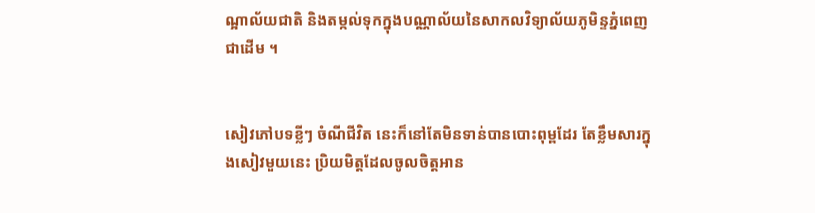ណ្អាល័យជាតិ និងតម្កល់ទុកក្នុងបណ្ណាល័យនៃសាកលវិទ្យាល័យភូមិន្ទភ្នំពេញជាដើម ។


សៀវភៅបទខ្លីៗ ចំណីជីវិត នេះក៏នៅតែមិនទាន់បានបោះពុម្ពដែរ តែខ្លឹមសារក្នុងសៀវមួយនេះ ប្រិយមិត្តដែលចូលចិត្តអាន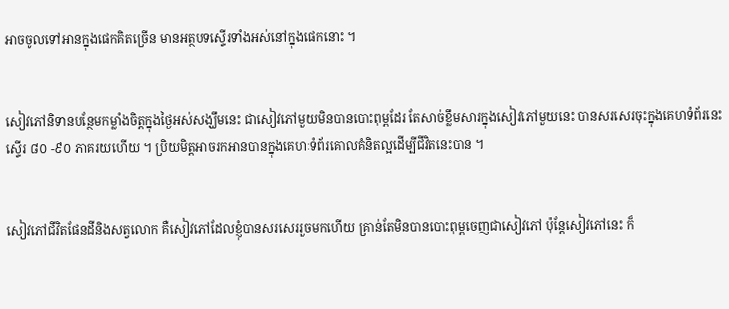អាចចូលទៅអានក្នុងផេកគិតច្រើន មានអត្ថបទស្ទើរទាំងអស់នៅក្នុងផេកនោះ ។


សៀវភៅនិទានបន្ថែមកម្លាំងចិត្តក្នុងថ្ងៃអស់សង្ឃឹមនេះ ជាសៀវភៅមួយមិនបានបោះពុម្ពដែរ តែសាច់ខ្លឹមសារក្នុងសៀវភៅមួយនេះ បានសរសេរចុះក្នុងគេហទំព័រនេះ ស្ទើរ ៨០ -៩០ ភាគរយហើយ ។ ប្រិយមិត្តអាចរកអានបានក្នុងគេហៈទំព័រគោលគំនិតល្អដើម្បីជីវិតនេះបាន ។


សៀវភៅជីវិតផែនដីនិងសត្វលោក គឺសៀវភៅដែលខ្ញុំបានសរសេររួចមកហើយ គ្រាន់តែមិនបានបោះពុម្ពចេញជាសៀវភៅ ប៉ុន្តែសៀវភៅនេះ ក៏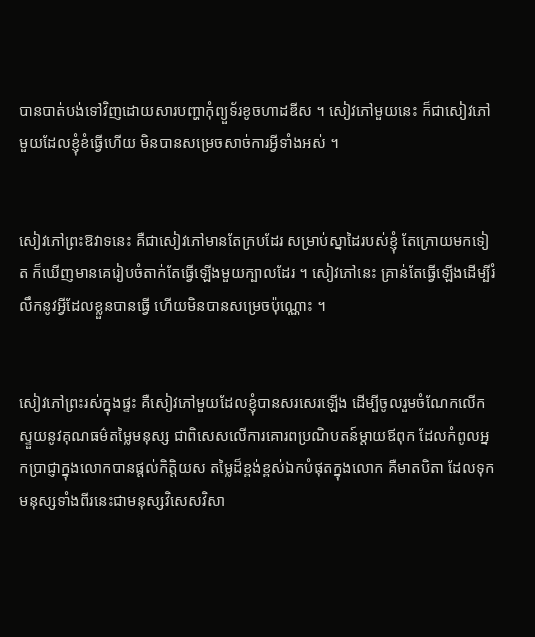បានបាត់បង់ទៅវិញដោយសារបញ្ហាកុំព្យួទ័រខូចហាដឌីស ។ សៀវភៅមួយនេះ ក៏ជាសៀវភៅមួយដែលខ្ញុំខំធ្វើហើយ មិនបានសម្រេចសាច់ការអ្វីទាំងអស់ ។


សៀវភៅព្រះឱវាទនេះ គឺជាសៀវភៅមានតែក្របដែរ សម្រាប់ស្នាដៃរបស់ខ្ញុំ តែក្រោយមកទៀត ក៏ឃើញមានគេរៀបចំតាក់តែធ្វើឡើងមួយក្បាលដែរ ។ សៀវភៅនេះ គ្រាន់តែធ្វើឡើងដើម្បីរំលឹកនូវអ្វីដែលខ្លួនបានធ្វើ ហើយមិនបានសម្រេចប៉ុណ្ណោះ ។


សៀវភៅព្រះរស់ក្នុងផ្ទះ គឺសៀវភៅមួយដែលខ្ញុំបានសរសេរឡើង ដើម្បីចូលរួមចំណែកលើកស្ទួយនូវគុណធម៌តម្លៃមនុស្ស ជាពិសេសលើការគោរពប្រណិបតន៍ម្ដាយឪពុក ដែលកំពូលអ្នកប្រាជ្ញាក្នុងលោកបានផ្ដល់កិត្តិយស តម្លៃដ៏ខ្ពង់ខ្ពស់ឯកបំផុតក្នុងលោក គឺមាតបិតា ដែលទុកមនុស្សទាំងពីរនេះជាមនុស្សវិសេសវិសា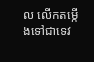ល លើកតម្កើងទៅជាទេវ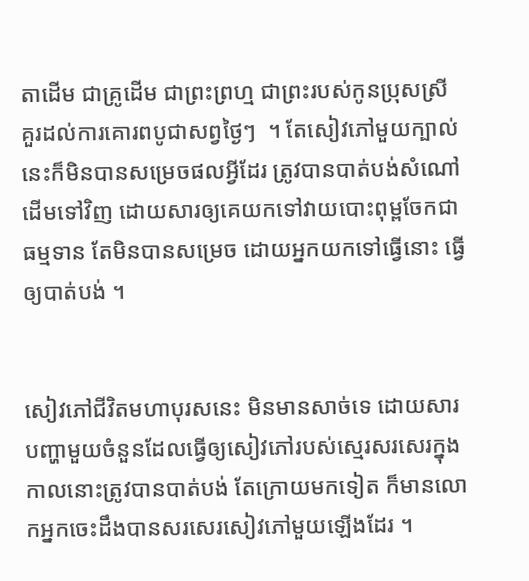តាដើម ជាគ្រូដើម ជាព្រះព្រហ្ម ជាព្រះរបស់កូនប្រុសស្រី គួរដល់ការគោរពបូជាសព្វថ្ងៃៗ  ។ តែសៀវភៅមួយក្បាល់នេះក៏មិនបានសម្រេចផលអ្វីដែរ ត្រូវបានបាត់បង់សំណៅដើមទៅវិញ ដោយសារឲ្យគេយកទៅវាយបោះពុម្ពចែកជាធម្មទាន តែមិនបានសម្រេច ដោយអ្នកយកទៅធ្វើនោះ ធ្វើឲ្យបាត់បង់ ។


សៀវភៅជីវិតមហាបុរសនេះ មិនមានសាច់ទេ ដោយសារបញ្ហាមួយចំនួនដែលធ្វើឲ្យសៀវភៅរបស់ស្មេរសរសេរក្នុងកាលនោះត្រូវបានបាត់បង់ តែក្រោយមកទៀត ក៏មានលោកអ្នកចេះដឹងបានសរសេរសៀវភៅមួយឡើងដែរ ។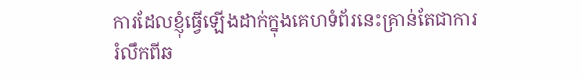ការដែលខ្ញុំធ្វើឡើងដាក់ក្នុងគេហទំព័រនេះគ្រាន់តែជាការរំលឹកពីឆ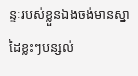ន្ទៈរបស់ខ្លួនឯងចង់មានស្នាដៃខ្លះៗបន្សល់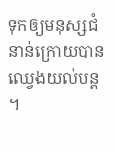ទុកឲ្យមនុស្សជំនាន់ក្រោយបានឈ្វេងយល់បន្ត ។